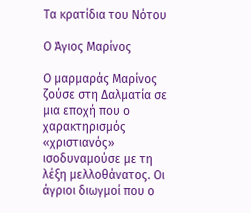Τα κρατίδια του Νότου

Ο Άγιος Μαρίνος

Ο μαρμαράς Μαρίνος ζούσε στη Δαλματία σε μια εποχή που ο χαρακτηρισμός «χριστιανός» ισοδυναμούσε με τη λέξη μελλοθάνατος. Οι άγριοι διωγμοί που ο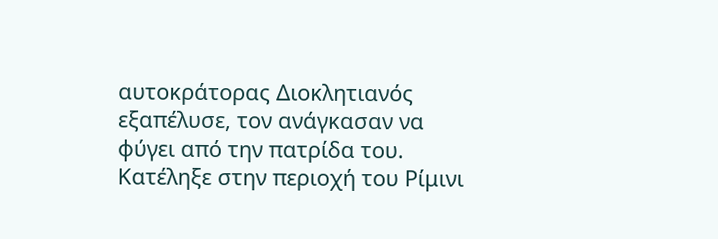αυτοκράτορας Διοκλητιανός εξαπέλυσε, τον ανάγκασαν να φύγει από την πατρίδα του. Κατέληξε στην περιοχή του Ρίμινι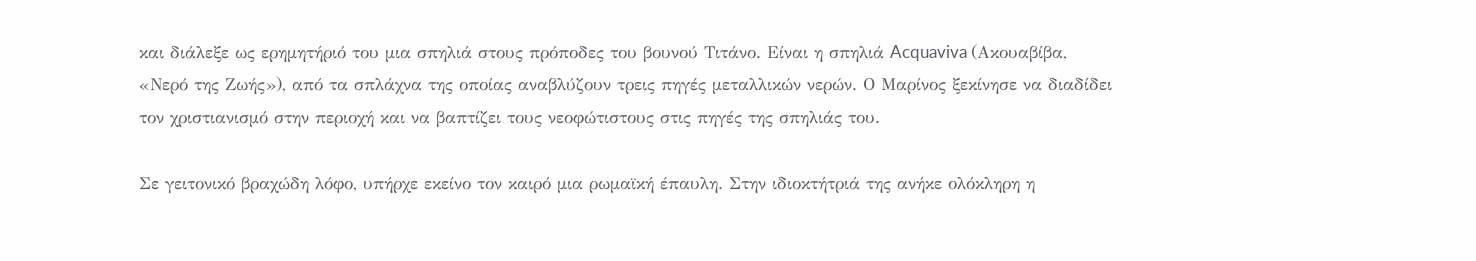και διάλεξε ως ερημητήριό του μια σπηλιά στους πρόποδες του βουνού Τιτάνο. Είναι η σπηλιά Acquaviva (Ακουαβίβα, «Νερό της Ζωής»), από τα σπλάχνα της οποίας αναβλύζουν τρεις πηγές μεταλλικών νερών. Ο Μαρίνος ξεκίνησε να διαδίδει τον χριστιανισμό στην περιοχή και να βαπτίζει τους νεοφώτιστους στις πηγές της σπηλιάς του.

Σε γειτονικό βραχώδη λόφο, υπήρχε εκείνο τον καιρό μια ρωμαϊκή έπαυλη. Στην ιδιοκτήτριά της ανήκε ολόκληρη η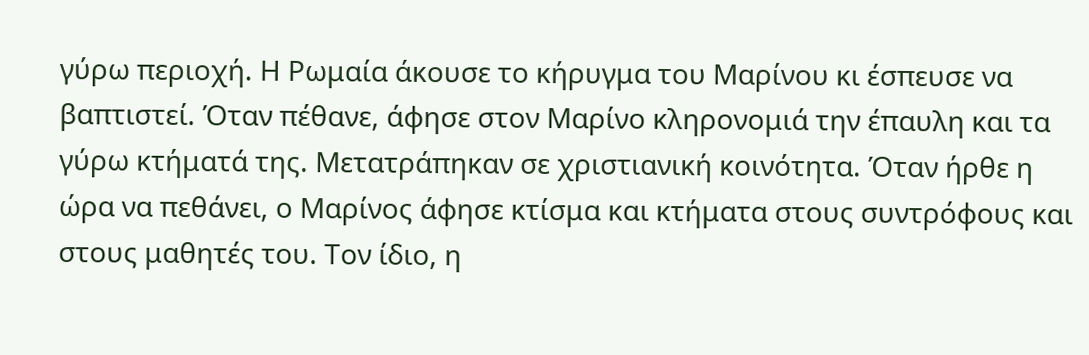γύρω περιοχή. Η Ρωμαία άκουσε το κήρυγμα του Μαρίνου κι έσπευσε να βαπτιστεί. Όταν πέθανε, άφησε στον Μαρίνο κληρονομιά την έπαυλη και τα γύρω κτήματά της. Μετατράπηκαν σε χριστιανική κοινότητα. Όταν ήρθε η ώρα να πεθάνει, ο Μαρίνος άφησε κτίσμα και κτήματα στους συντρόφους και στους μαθητές του. Τον ίδιο, η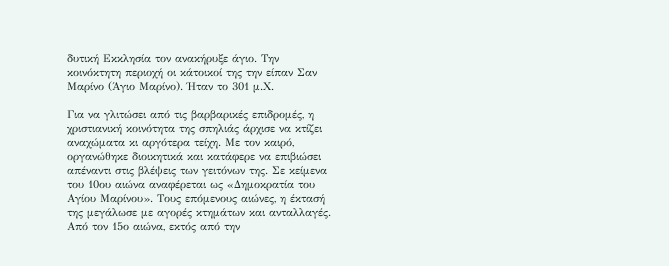δυτική Εκκλησία τον ανακήρυξε άγιο. Την κοινόκτητη περιοχή οι κάτοικοί της την είπαν Σαν Μαρίνο (Άγιο Μαρίνο). Ήταν το 301 μ.Χ.

Για να γλιτώσει από τις βαρβαρικές επιδρομές, η χριστιανική κοινότητα της σπηλιάς άρχισε να κτίζει αναχώματα κι αργότερα τείχη. Με τον καιρό, οργανώθηκε διοικητικά και κατάφερε να επιβιώσει απέναντι στις βλέψεις των γειτόνων της. Σε κείμενα του 10ου αιώνα αναφέρεται ως «Δημοκρατία του Αγίου Μαρίνου». Τους επόμενους αιώνες, η έκτασή της μεγάλωσε με αγορές κτημάτων και ανταλλαγές. Από τον 15ο αιώνα, εκτός από την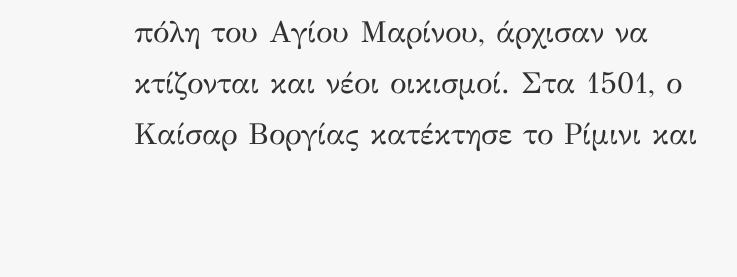πόλη του Αγίου Μαρίνου, άρχισαν να κτίζονται και νέοι οικισμοί. Στα 1501, ο Καίσαρ Βοργίας κατέκτησε το Ρίμινι και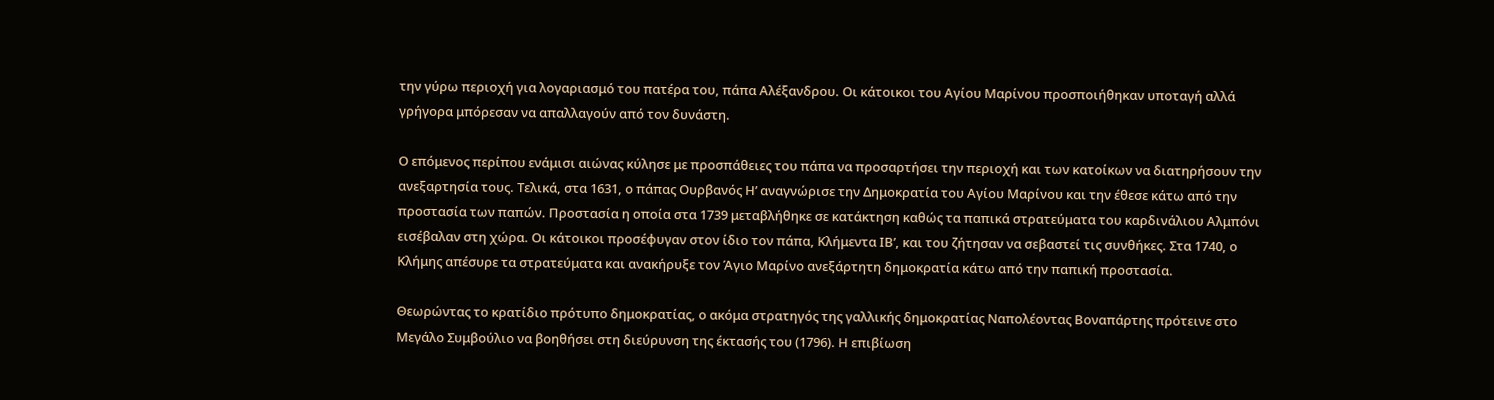την γύρω περιοχή για λογαριασμό του πατέρα του, πάπα Αλέξανδρου. Οι κάτοικοι του Αγίου Μαρίνου προσποιήθηκαν υποταγή αλλά γρήγορα μπόρεσαν να απαλλαγούν από τον δυνάστη.

Ο επόμενος περίπου ενάμισι αιώνας κύλησε με προσπάθειες του πάπα να προσαρτήσει την περιοχή και των κατοίκων να διατηρήσουν την ανεξαρτησία τους. Τελικά, στα 1631, ο πάπας Ουρβανός Η’ αναγνώρισε την Δημοκρατία του Αγίου Μαρίνου και την έθεσε κάτω από την προστασία των παπών. Προστασία η οποία στα 1739 μεταβλήθηκε σε κατάκτηση καθώς τα παπικά στρατεύματα του καρδινάλιου Αλμπόνι εισέβαλαν στη χώρα. Οι κάτοικοι προσέφυγαν στον ίδιο τον πάπα, Κλήμεντα ΙΒ’, και του ζήτησαν να σεβαστεί τις συνθήκες. Στα 1740, ο Κλήμης απέσυρε τα στρατεύματα και ανακήρυξε τον Άγιο Μαρίνο ανεξάρτητη δημοκρατία κάτω από την παπική προστασία.

Θεωρώντας το κρατίδιο πρότυπο δημοκρατίας, ο ακόμα στρατηγός της γαλλικής δημοκρατίας Ναπολέοντας Βοναπάρτης πρότεινε στο Μεγάλο Συμβούλιο να βοηθήσει στη διεύρυνση της έκτασής του (1796). Η επιβίωση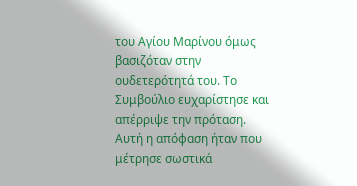του Αγίου Μαρίνου όμως βασιζόταν στην ουδετερότητά του. Το Συμβούλιο ευχαρίστησε και απέρριψε την πρόταση. Αυτή η απόφαση ήταν που μέτρησε σωστικά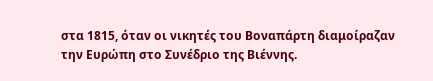στα 1815, όταν οι νικητές του Βοναπάρτη διαμοίραζαν την Ευρώπη στο Συνέδριο της Βιέννης.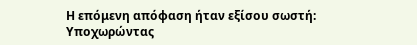Η επόμενη απόφαση ήταν εξίσου σωστή: Υποχωρώντας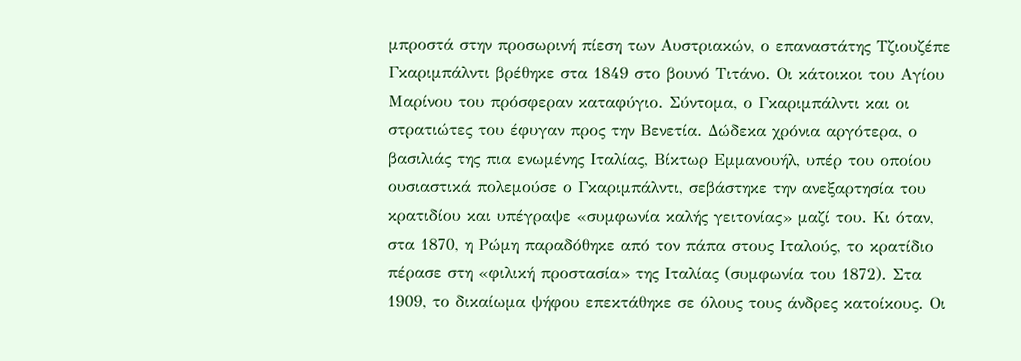μπροστά στην προσωρινή πίεση των Αυστριακών, ο επαναστάτης Τζιουζέπε Γκαριμπάλντι βρέθηκε στα 1849 στο βουνό Τιτάνο. Οι κάτοικοι του Αγίου Μαρίνου του πρόσφεραν καταφύγιο. Σύντομα, ο Γκαριμπάλντι και οι στρατιώτες του έφυγαν προς την Βενετία. Δώδεκα χρόνια αργότερα, ο βασιλιάς της πια ενωμένης Ιταλίας, Βίκτωρ Εμμανουήλ, υπέρ του οποίου ουσιαστικά πολεμούσε ο Γκαριμπάλντι, σεβάστηκε την ανεξαρτησία του κρατιδίου και υπέγραψε «συμφωνία καλής γειτονίας» μαζί του. Κι όταν, στα 1870, η Ρώμη παραδόθηκε από τον πάπα στους Ιταλούς, το κρατίδιο πέρασε στη «φιλική προστασία» της Ιταλίας (συμφωνία του 1872). Στα 1909, το δικαίωμα ψήφου επεκτάθηκε σε όλους τους άνδρες κατοίκους. Οι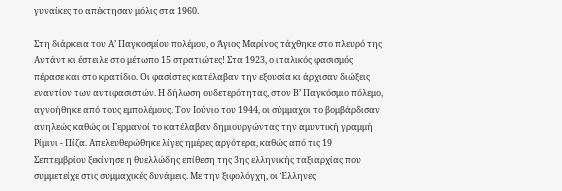γυναίκες το απέκτησαν μόλις στα 1960.

Στη διάρκεια του Α’ Παγκοσμίου πολέμου, ο Άγιος Μαρίνος τάχθηκε στο πλευρό της Αντάντ κι έστειλε στο μέτωπο 15 στρατιώτες! Στα 1923, ο ιταλικός φασισμός πέρασε και στο κρατίδιο. Οι φασίστες κατέλαβαν την εξουσία κι άρχισαν διώξεις εναντίον των αντιφασιστών. Η δήλωση ουδετερότητας, στον Β’ Παγκόσμιο πόλεμο, αγνοήθηκε από τους εμπολέμους. Τον Ιούνιο του 1944, οι σύμμαχοι το βομβάρδισαν ανηλεώς καθώς οι Γερμανοί το κατέλαβαν δημιουργώντας την αμυντική γραμμή Ρίμινι - Πίζα. Απελευθερώθηκε λίγες ημέρες αργότερα, καθώς από τις 19 Σεπτεμβρίου ξεκίνησε η θυελλώδης επίθεση της 3ης ελληνικής ταξιαρχίας που συμμετείχε στις συμμαχικές δυνάμεις. Με την ξιφολόγχη, οι Έλληνες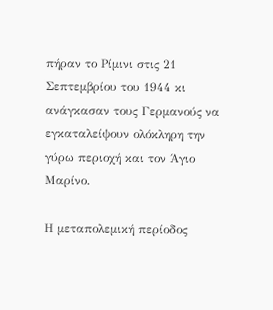πήραν το Ρίμινι στις 21 Σεπτεμβρίου του 1944 κι ανάγκασαν τους Γερμανούς να εγκαταλείψουν ολόκληρη την γύρω περιοχή και τον Άγιο Μαρίνο.

Η μεταπολεμική περίοδος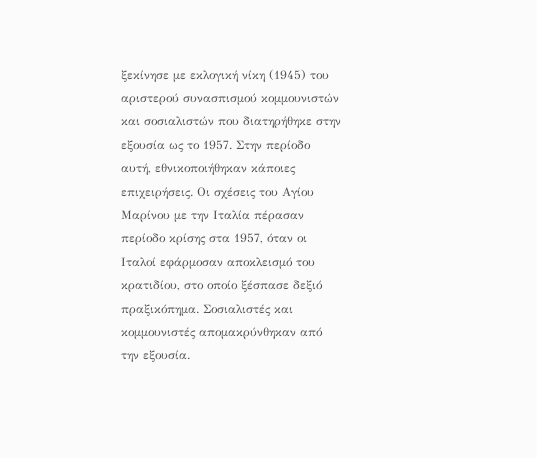ξεκίνησε με εκλογική νίκη (1945) του αριστερού συνασπισμού κομμουνιστών και σοσιαλιστών που διατηρήθηκε στην εξουσία ως το 1957. Στην περίοδο αυτή, εθνικοποιήθηκαν κάποιες επιχειρήσεις. Οι σχέσεις του Αγίου Μαρίνου με την Ιταλία πέρασαν περίοδο κρίσης στα 1957, όταν οι Ιταλοί εφάρμοσαν αποκλεισμό του κρατιδίου, στο οποίο ξέσπασε δεξιό πραξικόπημα. Σοσιαλιστές και κομμουνιστές απομακρύνθηκαν από την εξουσία.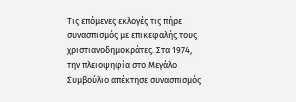Τις επόμενες εκλογές τις πήρε συνασπισμός με επικεφαλής τους χριστιανοδημοκράτες. Στα 1974, την πλειοψηφία στο Μεγάλο Συμβούλιο απέκτησε συνασπισμός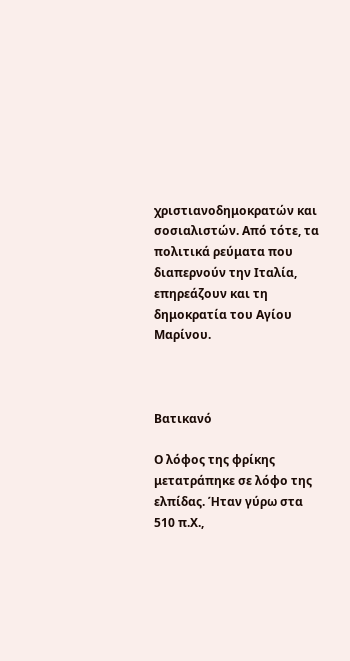χριστιανοδημοκρατών και σοσιαλιστών. Από τότε, τα πολιτικά ρεύματα που διαπερνούν την Ιταλία, επηρεάζουν και τη δημοκρατία του Αγίου Μαρίνου.



Βατικανό

Ο λόφος της φρίκης μετατράπηκε σε λόφο της ελπίδας. Ήταν γύρω στα 510 π.Χ.,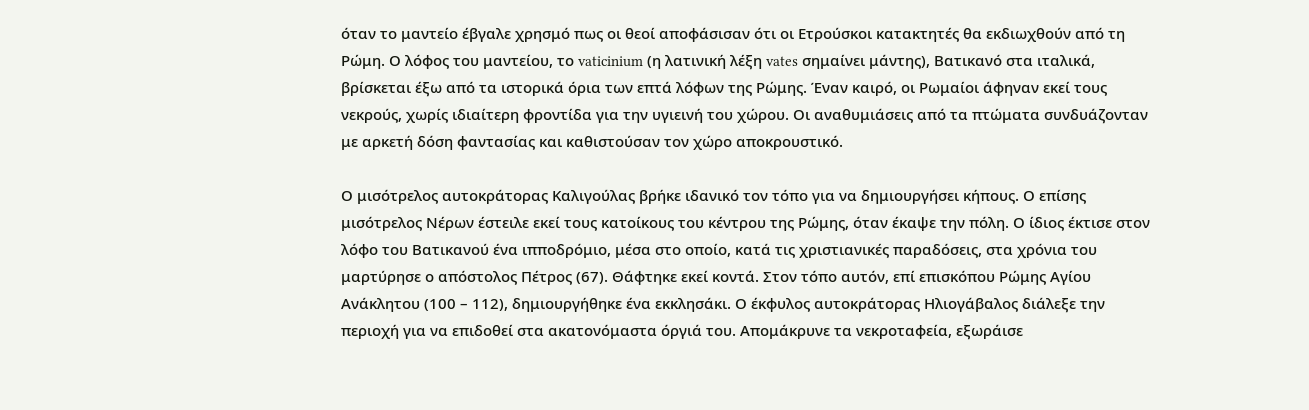όταν το μαντείο έβγαλε χρησμό πως οι θεοί αποφάσισαν ότι οι Ετρούσκοι κατακτητές θα εκδιωχθούν από τη Ρώμη. Ο λόφος του μαντείου, το vaticinium (η λατινική λέξη vates σημαίνει μάντης), Βατικανό στα ιταλικά, βρίσκεται έξω από τα ιστορικά όρια των επτά λόφων της Ρώμης. Έναν καιρό, οι Ρωμαίοι άφηναν εκεί τους νεκρούς, χωρίς ιδιαίτερη φροντίδα για την υγιεινή του χώρου. Οι αναθυμιάσεις από τα πτώματα συνδυάζονταν με αρκετή δόση φαντασίας και καθιστούσαν τον χώρο αποκρουστικό.

Ο μισότρελος αυτοκράτορας Καλιγούλας βρήκε ιδανικό τον τόπο για να δημιουργήσει κήπους. Ο επίσης μισότρελος Νέρων έστειλε εκεί τους κατοίκους του κέντρου της Ρώμης, όταν έκαψε την πόλη. Ο ίδιος έκτισε στον λόφο του Βατικανού ένα ιπποδρόμιο, μέσα στο οποίο, κατά τις χριστιανικές παραδόσεις, στα χρόνια του μαρτύρησε ο απόστολος Πέτρος (67). Θάφτηκε εκεί κοντά. Στον τόπο αυτόν, επί επισκόπου Ρώμης Αγίου Ανάκλητου (100 – 112), δημιουργήθηκε ένα εκκλησάκι. Ο έκφυλος αυτοκράτορας Ηλιογάβαλος διάλεξε την περιοχή για να επιδοθεί στα ακατονόμαστα όργιά του. Απομάκρυνε τα νεκροταφεία, εξωράισε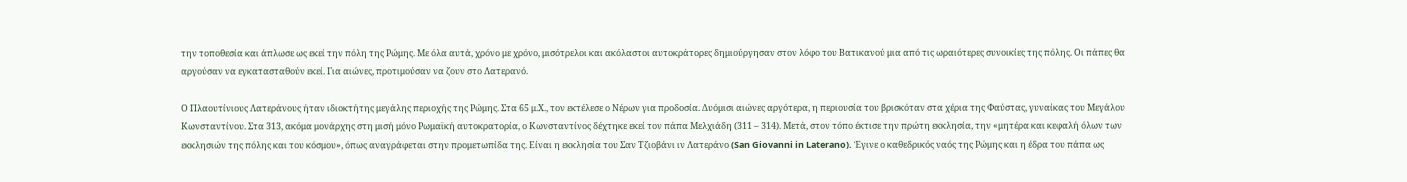την τοποθεσία και άπλωσε ως εκεί την πόλη της Ρώμης. Με όλα αυτά, χρόνο με χρόνο, μισότρελοι και ακόλαστοι αυτοκράτορες δημιούργησαν στον λόφο του Βατικανού μια από τις ωραιότερες συνοικίες της πόλης. Οι πάπες θα αργούσαν να εγκατασταθούν εκεί. Για αιώνες, προτιμούσαν να ζουν στο Λατερανό.

Ο Πλαουτίνιους Λατεράνους ήταν ιδιοκτήτης μεγάλης περιοχής της Ρώμης. Στα 65 μ.Χ., τον εκτέλεσε ο Νέρων για προδοσία. Δυόμισι αιώνες αργότερα, η περιουσία του βρισκόταν στα χέρια της Φαύστας, γυναίκας του Μεγάλου Κωνσταντίνου. Στα 313, ακόμα μονάρχης στη μισή μόνο Ρωμαϊκή αυτοκρατορία, ο Κωνσταντίνος δέχτηκε εκεί τον πάπα Μελχιάδη (311 – 314). Μετά, στον τόπο έκτισε την πρώτη εκκλησία, την «μητέρα και κεφαλή όλων των εκκλησιών της πόλης και του κόσμου», όπως αναγράφεται στην προμετωπίδα της. Είναι η εκκλησία του Σαν Τζιοβάνι ιν Λατεράνο (San Giovanni in Laterano). Έγινε ο καθεδρικός ναός της Ρώμης και η έδρα του πάπα ως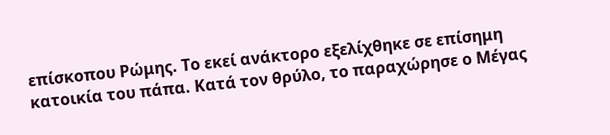επίσκοπου Ρώμης. Το εκεί ανάκτορο εξελίχθηκε σε επίσημη κατοικία του πάπα. Κατά τον θρύλο, το παραχώρησε ο Μέγας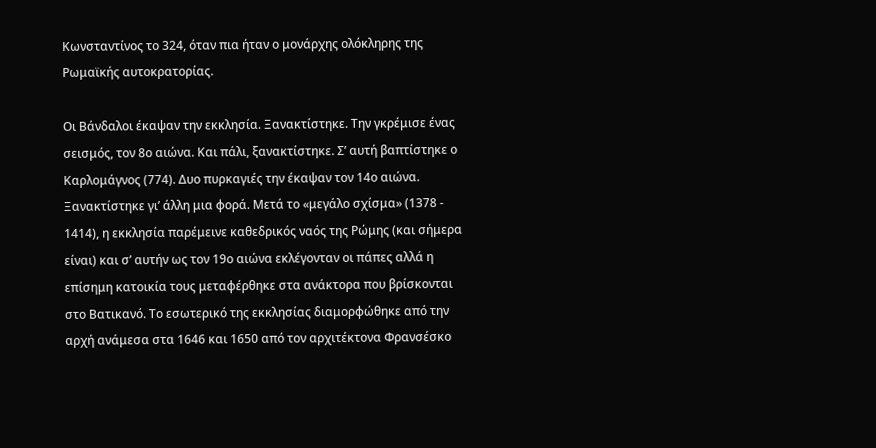Κωνσταντίνος το 324, όταν πια ήταν ο μονάρχης ολόκληρης της Ρωμαϊκής αυτοκρατορίας.

Οι Βάνδαλοι έκαψαν την εκκλησία. Ξανακτίστηκε. Την γκρέμισε ένας σεισμός, τον 8ο αιώνα. Και πάλι, ξανακτίστηκε. Σ’ αυτή βαπτίστηκε ο Καρλομάγνος (774). Δυο πυρκαγιές την έκαψαν τον 14ο αιώνα. Ξανακτίστηκε γι’ άλλη μια φορά. Μετά το «μεγάλο σχίσμα» (1378 - 1414), η εκκλησία παρέμεινε καθεδρικός ναός της Ρώμης (και σήμερα είναι) και σ’ αυτήν ως τον 19ο αιώνα εκλέγονταν οι πάπες αλλά η επίσημη κατοικία τους μεταφέρθηκε στα ανάκτορα που βρίσκονται στο Βατικανό. Το εσωτερικό της εκκλησίας διαμορφώθηκε από την αρχή ανάμεσα στα 1646 και 1650 από τον αρχιτέκτονα Φρανσέσκο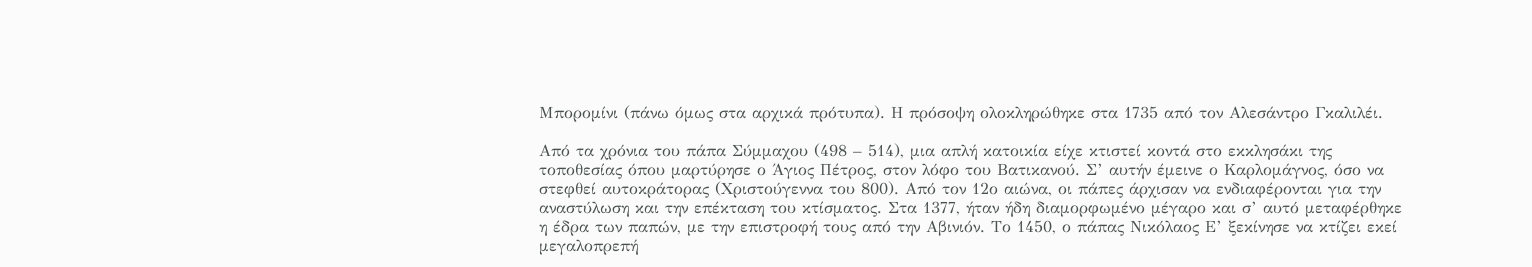Μπορομίνι (πάνω όμως στα αρχικά πρότυπα). Η πρόσοψη ολοκληρώθηκε στα 1735 από τον Αλεσάντρο Γκαλιλέι.

Από τα χρόνια του πάπα Σύμμαχου (498 – 514), μια απλή κατοικία είχε κτιστεί κοντά στο εκκλησάκι της τοποθεσίας όπου μαρτύρησε ο Άγιος Πέτρος, στον λόφο του Βατικανού. Σ’ αυτήν έμεινε ο Καρλομάγνος, όσο να στεφθεί αυτοκράτορας (Χριστούγεννα του 800). Από τον 12ο αιώνα, οι πάπες άρχισαν να ενδιαφέρονται για την αναστύλωση και την επέκταση του κτίσματος. Στα 1377, ήταν ήδη διαμορφωμένο μέγαρο και σ’ αυτό μεταφέρθηκε η έδρα των παπών, με την επιστροφή τους από την Αβινιόν. Το 1450, ο πάπας Νικόλαος Ε’ ξεκίνησε να κτίζει εκεί μεγαλοπρεπή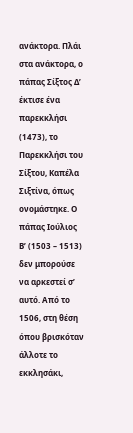ανάκτορα. Πλάι στα ανάκτορα, ο πάπας Σίξτος Δ’ έκτισε ένα παρεκκλήσι (1473), το Παρεκκλήσι του Σίξτου, Καπέλα Σιξτίνα, όπως ονομάστηκε. Ο πάπας Ιούλιος Β’ (1503 – 1513) δεν μπορούσε να αρκεστεί σ’ αυτό. Από το 1506, στη θέση όπου βρισκόταν άλλοτε το εκκλησάκι,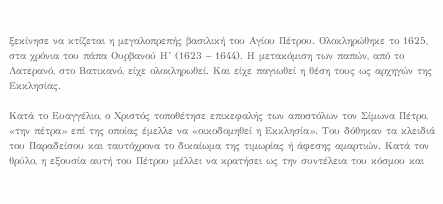ξεκίνησε να κτίζεται η μεγαλοπρεπής βασιλική του Αγίου Πέτρου. Ολοκληρώθηκε το 1625, στα χρόνια του πάπα Ουρβανού Η’ (1623 – 1644). Η μετακόμιση των παπών, από το Λατερανό, στο Βατικανό, είχε ολοκληρωθεί. Και είχε παγιωθεί η θέση τους ως αρχηγών της Εκκλησίας.

Κατά το Ευαγγέλιο, ο Χριστός τοποθέτησε επικεφαλής των αποστόλων τον Σίμωνα Πέτρο, «την πέτρα» επί της οποίας έμελλε να «οικοδομηθεί η Εκκλησία». Του δόθηκαν τα κλειδιά του Παραδείσου και ταυτόχρονα το δικαίωμα της τιμωρίας ή άφεσης αμαρτιών. Κατά τον θρύλο, η εξουσία αυτή του Πέτρου μέλλει να κρατήσει ως την συντέλεια του κόσμου και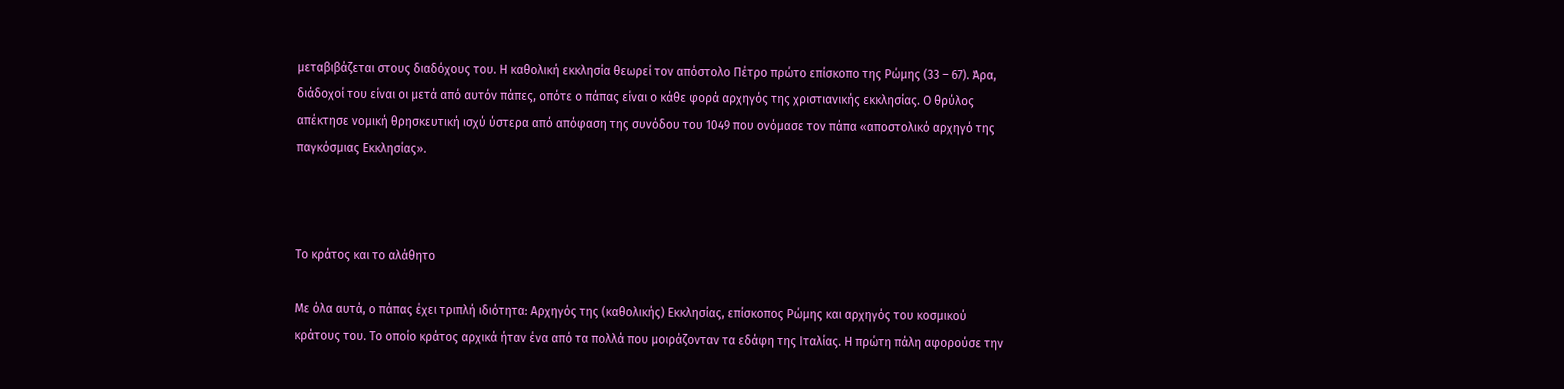μεταβιβάζεται στους διαδόχους του. Η καθολική εκκλησία θεωρεί τον απόστολο Πέτρο πρώτο επίσκοπο της Ρώμης (33 – 67). Άρα, διάδοχοί του είναι οι μετά από αυτόν πάπες, οπότε ο πάπας είναι ο κάθε φορά αρχηγός της χριστιανικής εκκλησίας. Ο θρύλος απέκτησε νομική θρησκευτική ισχύ ύστερα από απόφαση της συνόδου του 1049 που ονόμασε τον πάπα «αποστολικό αρχηγό της παγκόσμιας Εκκλησίας».



Το κράτος και το αλάθητο

Με όλα αυτά, ο πάπας έχει τριπλή ιδιότητα: Αρχηγός της (καθολικής) Εκκλησίας, επίσκοπος Ρώμης και αρχηγός του κοσμικού κράτους του. Το οποίο κράτος αρχικά ήταν ένα από τα πολλά που μοιράζονταν τα εδάφη της Ιταλίας. Η πρώτη πάλη αφορούσε την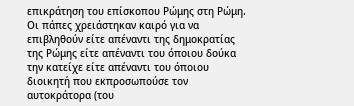επικράτηση του επίσκοπου Ρώμης στη Ρώμη. Οι πάπες χρειάστηκαν καιρό για να επιβληθούν είτε απέναντι της δημοκρατίας της Ρώμης είτε απέναντι του όποιου δούκα την κατείχε είτε απέναντι του όποιου διοικητή που εκπροσωπούσε τον αυτοκράτορα (του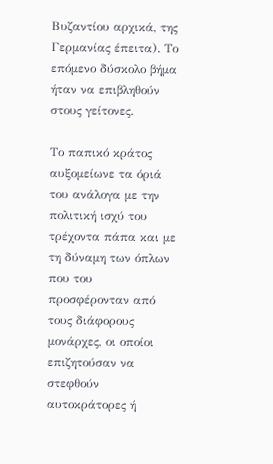Βυζαντίου αρχικά, της Γερμανίας έπειτα). Το επόμενο δύσκολο βήμα ήταν να επιβληθούν στους γείτονες.

Το παπικό κράτος αυξομείωνε τα όριά του ανάλογα με την πολιτική ισχύ του τρέχοντα πάπα και με τη δύναμη των όπλων που του προσφέρονταν από τους διάφορους μονάρχες, οι οποίοι επιζητούσαν να στεφθούν αυτοκράτορες ή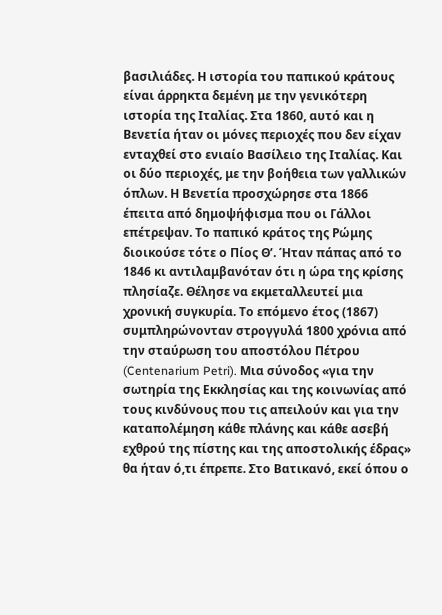βασιλιάδες. Η ιστορία του παπικού κράτους είναι άρρηκτα δεμένη με την γενικότερη ιστορία της Ιταλίας. Στα 1860, αυτό και η Βενετία ήταν οι μόνες περιοχές που δεν είχαν ενταχθεί στο ενιαίο Βασίλειο της Ιταλίας. Και οι δύο περιοχές, με την βοήθεια των γαλλικών όπλων. Η Βενετία προσχώρησε στα 1866 έπειτα από δημοψήφισμα που οι Γάλλοι επέτρεψαν. Το παπικό κράτος της Ρώμης διοικούσε τότε ο Πίος Θ’. Ήταν πάπας από το 1846 κι αντιλαμβανόταν ότι η ώρα της κρίσης πλησίαζε. Θέλησε να εκμεταλλευτεί μια χρονική συγκυρία. Το επόμενο έτος (1867) συμπληρώνονταν στρογγυλά 1800 χρόνια από την σταύρωση του αποστόλου Πέτρου (Centenarium Petri). Μια σύνοδος «για την σωτηρία της Εκκλησίας και της κοινωνίας από τους κινδύνους που τις απειλούν και για την καταπολέμηση κάθε πλάνης και κάθε ασεβή εχθρού της πίστης και της αποστολικής έδρας» θα ήταν ό,τι έπρεπε. Στο Βατικανό, εκεί όπου ο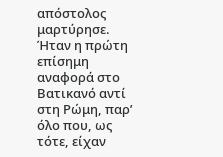απόστολος μαρτύρησε. Ήταν η πρώτη επίσημη αναφορά στο Βατικανό αντί στη Ρώμη, παρ’ όλο που, ως τότε, είχαν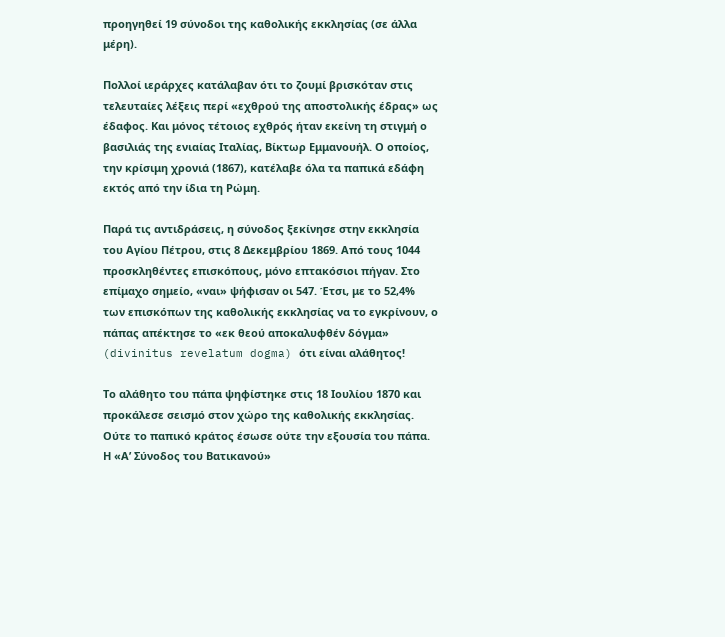προηγηθεί 19 σύνοδοι της καθολικής εκκλησίας (σε άλλα μέρη).

Πολλοί ιεράρχες κατάλαβαν ότι το ζουμί βρισκόταν στις τελευταίες λέξεις περί «εχθρού της αποστολικής έδρας» ως έδαφος. Και μόνος τέτοιος εχθρός ήταν εκείνη τη στιγμή ο βασιλιάς της ενιαίας Ιταλίας, Βίκτωρ Εμμανουήλ. Ο οποίος, την κρίσιμη χρονιά (1867), κατέλαβε όλα τα παπικά εδάφη εκτός από την ίδια τη Ρώμη.

Παρά τις αντιδράσεις, η σύνοδος ξεκίνησε στην εκκλησία του Αγίου Πέτρου, στις 8 Δεκεμβρίου 1869. Από τους 1044 προσκληθέντες επισκόπους, μόνο επτακόσιοι πήγαν. Στο επίμαχο σημείο, «ναι» ψήφισαν οι 547. Έτσι, με το 52,4% των επισκόπων της καθολικής εκκλησίας να το εγκρίνουν, ο πάπας απέκτησε το «εκ θεού αποκαλυφθέν δόγμα» (divinitus revelatum dogma) ότι είναι αλάθητος!

Το αλάθητο του πάπα ψηφίστηκε στις 18 Ιουλίου 1870 και προκάλεσε σεισμό στον χώρο της καθολικής εκκλησίας. Ούτε το παπικό κράτος έσωσε ούτε την εξουσία του πάπα. Η «Α’ Σύνοδος του Βατικανού»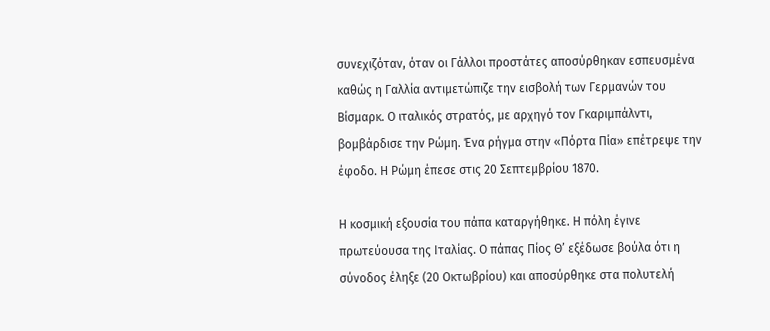συνεχιζόταν, όταν οι Γάλλοι προστάτες αποσύρθηκαν εσπευσμένα καθώς η Γαλλία αντιμετώπιζε την εισβολή των Γερμανών του Βίσμαρκ. Ο ιταλικός στρατός, με αρχηγό τον Γκαριμπάλντι, βομβάρδισε την Ρώμη. Ένα ρήγμα στην «Πόρτα Πία» επέτρεψε την έφοδο. Η Ρώμη έπεσε στις 20 Σεπτεμβρίου 1870.

Η κοσμική εξουσία του πάπα καταργήθηκε. Η πόλη έγινε πρωτεύουσα της Ιταλίας. Ο πάπας Πίος Θ’ εξέδωσε βούλα ότι η σύνοδος έληξε (20 Οκτωβρίου) και αποσύρθηκε στα πολυτελή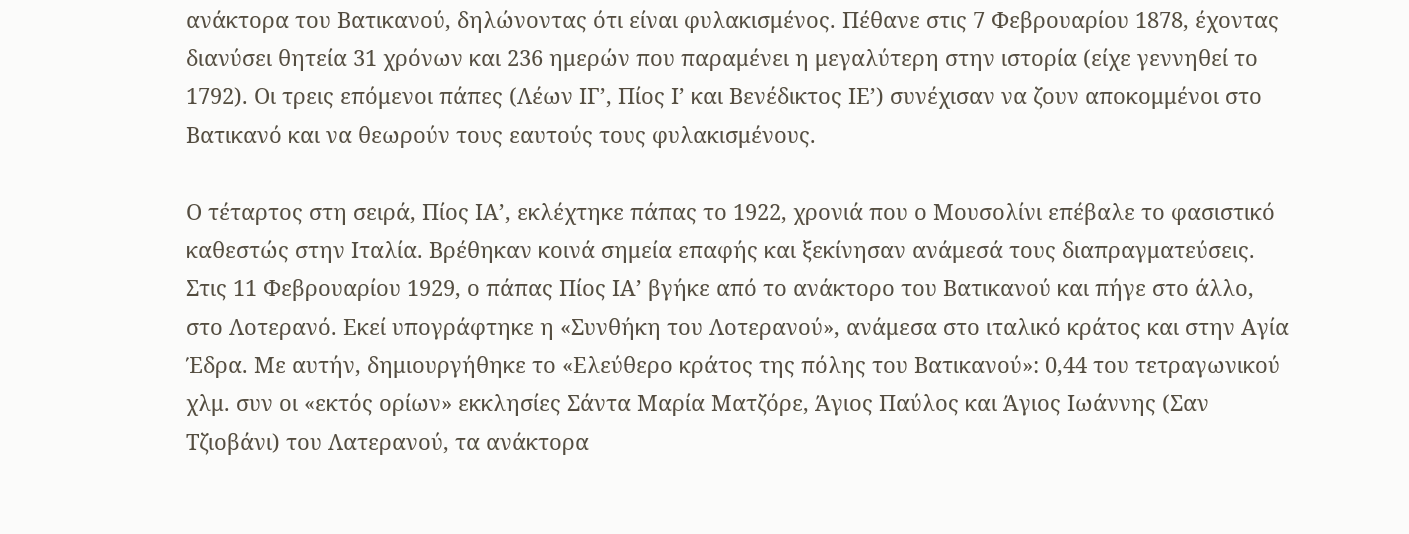ανάκτορα του Βατικανού, δηλώνοντας ότι είναι φυλακισμένος. Πέθανε στις 7 Φεβρουαρίου 1878, έχοντας διανύσει θητεία 31 χρόνων και 236 ημερών που παραμένει η μεγαλύτερη στην ιστορία (είχε γεννηθεί το 1792). Οι τρεις επόμενοι πάπες (Λέων ΙΓ’, Πίος Ι’ και Βενέδικτος ΙΕ’) συνέχισαν να ζουν αποκομμένοι στο Βατικανό και να θεωρούν τους εαυτούς τους φυλακισμένους.

Ο τέταρτος στη σειρά, Πίος ΙΑ’, εκλέχτηκε πάπας το 1922, χρονιά που ο Μουσολίνι επέβαλε το φασιστικό καθεστώς στην Ιταλία. Βρέθηκαν κοινά σημεία επαφής και ξεκίνησαν ανάμεσά τους διαπραγματεύσεις. Στις 11 Φεβρουαρίου 1929, ο πάπας Πίος ΙΑ’ βγήκε από το ανάκτορο του Βατικανού και πήγε στο άλλο, στο Λοτερανό. Εκεί υπογράφτηκε η «Συνθήκη του Λοτερανού», ανάμεσα στο ιταλικό κράτος και στην Αγία Έδρα. Με αυτήν, δημιουργήθηκε το «Ελεύθερο κράτος της πόλης του Βατικανού»: 0,44 του τετραγωνικού χλμ. συν οι «εκτός ορίων» εκκλησίες Σάντα Μαρία Ματζόρε, Άγιος Παύλος και Άγιος Ιωάννης (Σαν Τζιοβάνι) του Λατερανού, τα ανάκτορα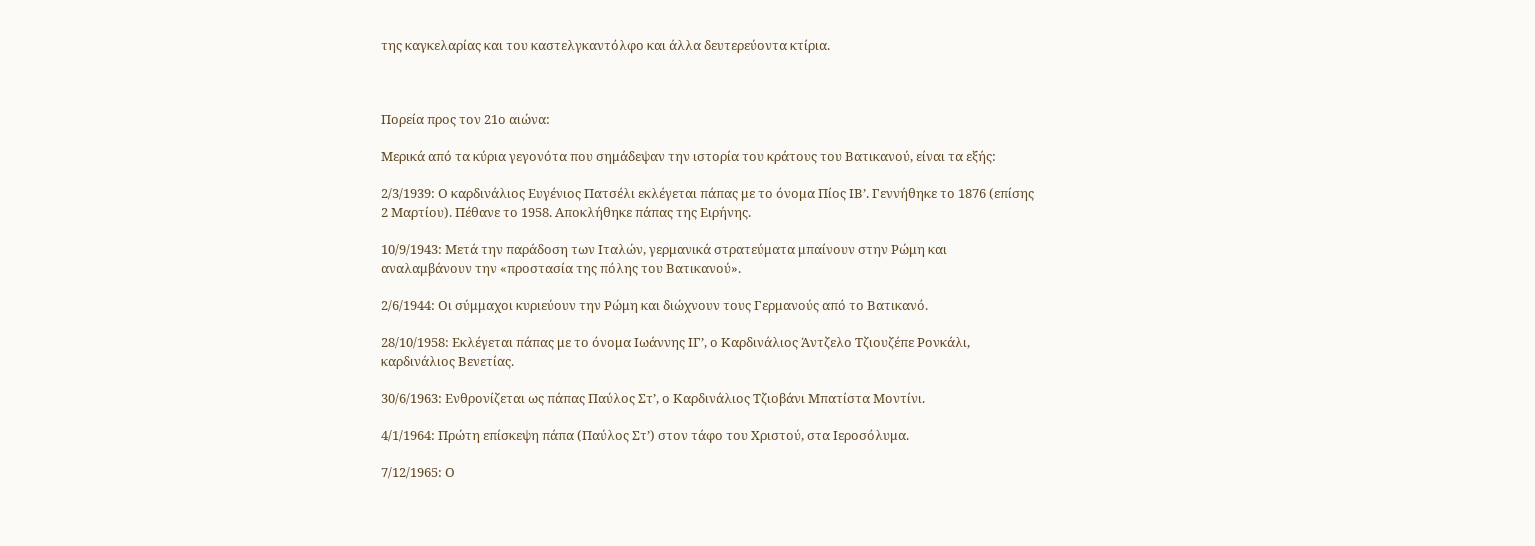της καγκελαρίας και του καστελγκαντόλφο και άλλα δευτερεύοντα κτίρια.



Πορεία προς τον 21ο αιώνα:

Μερικά από τα κύρια γεγονότα που σημάδεψαν την ιστορία του κράτους του Βατικανού, είναι τα εξής:

2/3/1939: Ο καρδινάλιος Ευγένιος Πατσέλι εκλέγεται πάπας με το όνομα Πίος ΙΒ’. Γεννήθηκε το 1876 (επίσης 2 Μαρτίου). Πέθανε το 1958. Αποκλήθηκε πάπας της Ειρήνης.

10/9/1943: Μετά την παράδοση των Ιταλών, γερμανικά στρατεύματα μπαίνουν στην Ρώμη και αναλαμβάνουν την «προστασία της πόλης του Βατικανού».

2/6/1944: Οι σύμμαχοι κυριεύουν την Ρώμη και διώχνουν τους Γερμανούς από το Βατικανό.

28/10/1958: Εκλέγεται πάπας με το όνομα Ιωάννης ΙΓ’, ο Καρδινάλιος Άντζελο Τζιουζέπε Ρονκάλι, καρδινάλιος Βενετίας.

30/6/1963: Ενθρονίζεται ως πάπας Παύλος Στ’, ο Καρδινάλιος Τζιοβάνι Μπατίστα Μοντίνι.

4/1/1964: Πρώτη επίσκεψη πάπα (Παύλος Στ’) στον τάφο του Χριστού, στα Ιεροσόλυμα.

7/12/1965: Ο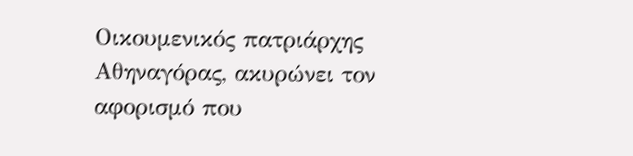Οικουμενικός πατριάρχης Αθηναγόρας, ακυρώνει τον αφορισμό που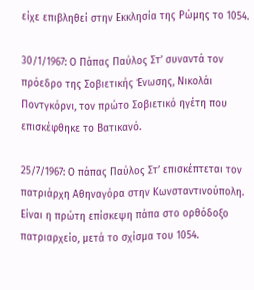είχε επιβληθεί στην Εκκλησία της Ρώμης το 1054.

30/1/1967: Ο Πάπας Παύλος Στ’ συναντά τον πρόεδρο της Σοβιετικής Ένωσης, Νικολάι Ποντγκόρνι, τον πρώτο Σοβιετικό ηγέτη που επισκέφθηκε το Βατικανό.

25/7/1967: Ο πάπας Παύλος Στ’ επισκέπτεται τον πατριάρχη Αθηναγόρα στην Κωνσταντινούπολη. Είναι η πρώτη επίσκεψη πάπα στο ορθόδοξο πατριαρχείο, μετά το σχίσμα του 1054.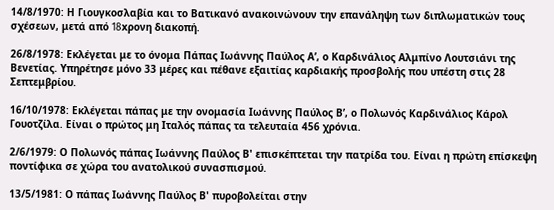14/8/1970: Η Γιουγκοσλαβία και το Βατικανό ανακοινώνουν την επανάληψη των διπλωματικών τους σχέσεων, μετά από 18xρονη διακοπή.

26/8/1978: Εκλέγεται με το όνομα Πάπας Ιωάννης Παύλος Α’, ο Καρδινάλιος Αλμπίνο Λουτσιάνι της Βενετίας. Υπηρέτησε μόνο 33 μέρες και πέθανε εξαιτίας καρδιακής προσβολής που υπέστη στις 28 Σεπτεμβρίου.

16/10/1978: Εκλέγεται πάπας με την ονομασία Ιωάννης Παύλος Β’, ο Πολωνός Καρδινάλιος Κάρολ Γουοτζίλα. Είναι ο πρώτος μη Ιταλός πάπας τα τελευταία 456 χρόνια.

2/6/1979: Ο Πολωνός πάπας Ιωάννης Παύλος Β' επισκέπτεται την πατρίδα του. Είναι η πρώτη επίσκεψη ποντίφικα σε χώρα του ανατολικού συνασπισμού.

13/5/1981: Ο πάπας Ιωάννης Παύλος Β' πυροβολείται στην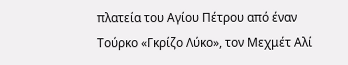πλατεία του Αγίου Πέτρου από έναν Τούρκο «Γκρίζο Λύκο», τον Μεχμέτ Αλί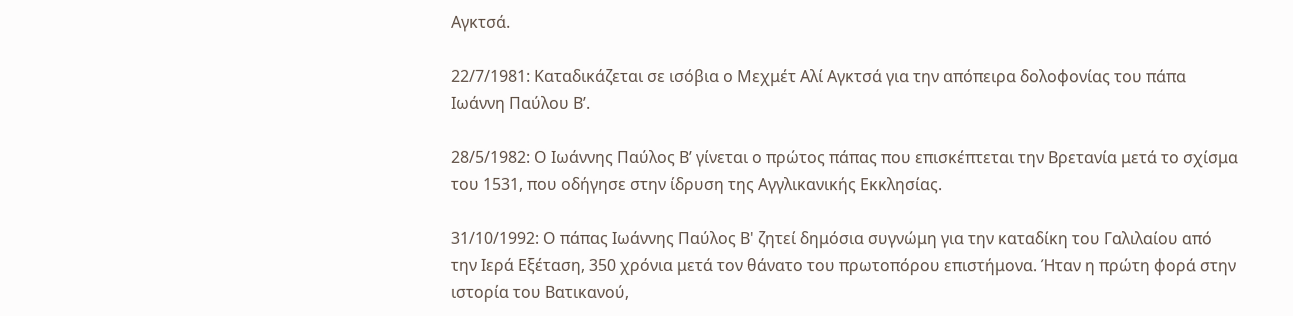Αγκτσά.

22/7/1981: Καταδικάζεται σε ισόβια ο Μεχμέτ Αλί Αγκτσά για την απόπειρα δολοφονίας του πάπα Ιωάννη Παύλου Β’.

28/5/1982: Ο Ιωάννης Παύλος Β’ γίνεται ο πρώτος πάπας που επισκέπτεται την Βρετανία μετά το σχίσμα του 1531, που οδήγησε στην ίδρυση της Αγγλικανικής Εκκλησίας.

31/10/1992: Ο πάπας Ιωάννης Παύλος Β' ζητεί δημόσια συγνώμη για την καταδίκη του Γαλιλαίου από την Ιερά Εξέταση, 350 χρόνια μετά τον θάνατο του πρωτοπόρου επιστήμονα. Ήταν η πρώτη φορά στην ιστορία του Βατικανού,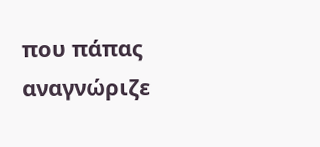που πάπας αναγνώριζε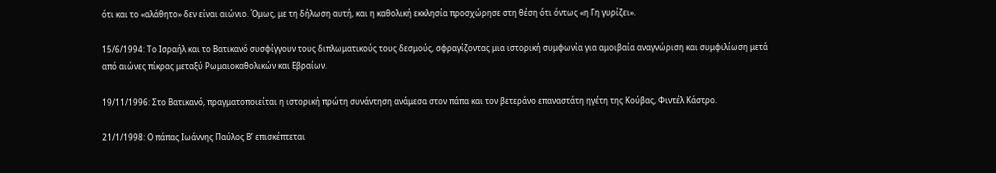ότι και το «αλάθητο» δεν είναι αιώνιο. Όμως, με τη δήλωση αυτή, και η καθολική εκκλησία προσχώρησε στη θέση ότι όντως «η Γη γυρίζει».

15/6/1994: Το Ισραήλ και το Βατικανό συσφίγγουν τους διπλωματικούς τους δεσμούς, σφραγίζοντας μια ιστορική συμφωνία για αμοιβαία αναγνώριση και συμφιλίωση μετά από αιώνες πίκρας μεταξύ Ρωμαιοκαθολικών και Εβραίων.

19/11/1996: Στο Βατικανό, πραγματοποιείται η ιστορική πρώτη συνάντηση ανάμεσα στον πάπα και τον βετεράνο επαναστάτη ηγέτη της Κούβας, Φιντέλ Κάστρο.

21/1/1998: Ο πάπας Ιωάννης Παύλος Β’ επισκέπτεται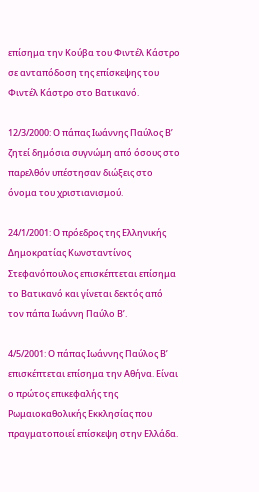επίσημα την Κούβα του Φιντέλ Κάστρο σε ανταπόδοση της επίσκεψης του Φιντέλ Κάστρο στο Βατικανό.

12/3/2000: Ο πάπας Ιωάννης Παύλος Β’ ζητεί δημόσια συγνώμη από όσους στο παρελθόν υπέστησαν διώξεις στο όνομα του χριστιανισμού.

24/1/2001: Ο πρόεδρος της Ελληνικής Δημοκρατίας Κωνσταντίνος Στεφανόπουλος επισκέπτεται επίσημα το Βατικανό και γίνεται δεκτός από τον πάπα Ιωάννη Παύλο Β’.

4/5/2001: Ο πάπας Ιωάννης Παύλος Β’ επισκέπτεται επίσημα την Αθήνα. Είναι ο πρώτος επικεφαλής της Ρωμαιοκαθολικής Εκκλησίας που πραγματοποιεί επίσκεψη στην Ελλάδα.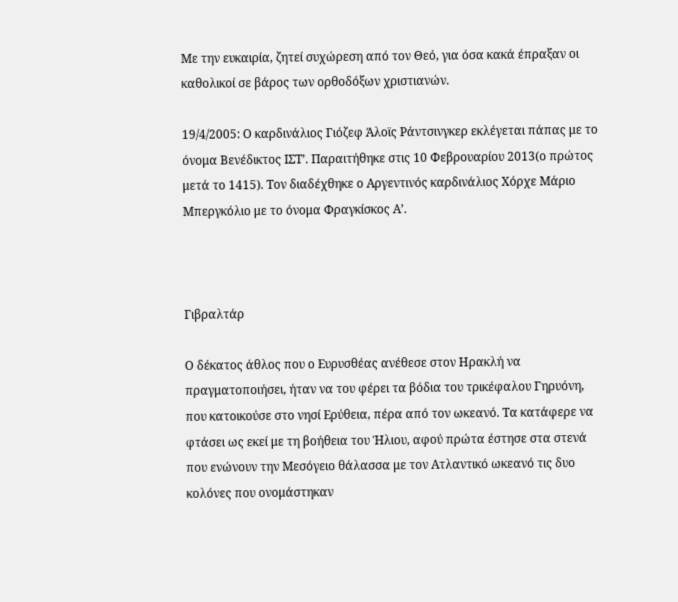Με την ευκαιρία, ζητεί συχώρεση από τον Θεό, για όσα κακά έπραξαν οι καθολικοί σε βάρος των ορθοδόξων χριστιανών.

19/4/2005: Ο καρδινάλιος Γιόζεφ Άλοϊς Ράντσινγκερ εκλέγεται πάπας με το όνομα Βενέδικτος ΙΣΤ’. Παραιτήθηκε στις 10 Φεβρουαρίου 2013(ο πρώτος μετά το 1415). Τον διαδέχθηκε ο Αργεντινός καρδινάλιος Χόρχε Μάριο Μπεργκόλιο με το όνομα Φραγκίσκος Α’.



Γιβραλτάρ

Ο δέκατος άθλος που ο Ευρυσθέας ανέθεσε στον Ηρακλή να πραγματοποιήσει, ήταν να του φέρει τα βόδια του τρικέφαλου Γηρυόνη, που κατοικούσε στο νησί Ερύθεια, πέρα από τον ωκεανό. Τα κατάφερε να φτάσει ως εκεί με τη βοήθεια του Ήλιου, αφού πρώτα έστησε στα στενά που ενώνουν την Μεσόγειο θάλασσα με τον Ατλαντικό ωκεανό τις δυο κολόνες που ονομάστηκαν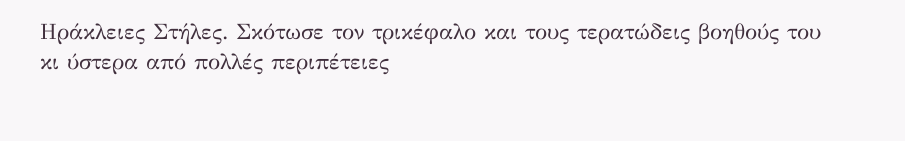Ηράκλειες Στήλες. Σκότωσε τον τρικέφαλο και τους τερατώδεις βοηθούς του κι ύστερα από πολλές περιπέτειες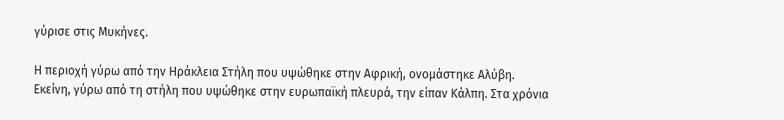γύρισε στις Μυκήνες.

Η περιοχή γύρω από την Ηράκλεια Στήλη που υψώθηκε στην Αφρική, ονομάστηκε Αλύβη. Εκείνη, γύρω από τη στήλη που υψώθηκε στην ευρωπαϊκή πλευρά, την είπαν Κάλπη. Στα χρόνια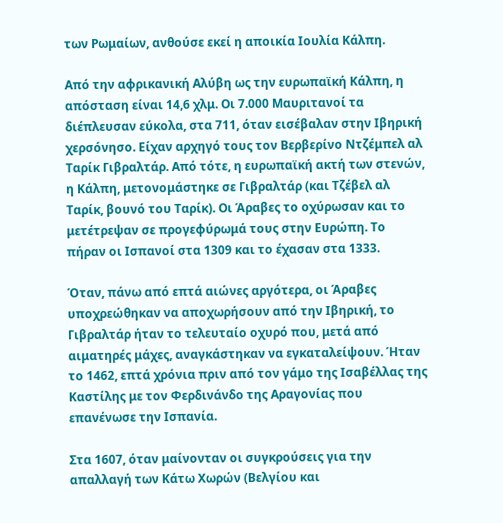των Ρωμαίων, ανθούσε εκεί η αποικία Ιουλία Κάλπη.

Από την αφρικανική Αλύβη ως την ευρωπαϊκή Κάλπη, η απόσταση είναι 14,6 χλμ. Οι 7.000 Μαυριτανοί τα διέπλευσαν εύκολα, στα 711, όταν εισέβαλαν στην Ιβηρική χερσόνησο. Είχαν αρχηγό τους τον Βερβερίνο Ντζέμπελ αλ Ταρίκ Γιβραλτάρ. Από τότε, η ευρωπαϊκή ακτή των στενών, η Κάλπη, μετονομάστηκε σε Γιβραλτάρ (και Τζέβελ αλ Ταρίκ, βουνό του Ταρίκ). Οι Άραβες το οχύρωσαν και το μετέτρεψαν σε προγεφύρωμά τους στην Ευρώπη. Το πήραν οι Ισπανοί στα 1309 και το έχασαν στα 1333.

Όταν, πάνω από επτά αιώνες αργότερα, οι Άραβες υποχρεώθηκαν να αποχωρήσουν από την Ιβηρική, το Γιβραλτάρ ήταν το τελευταίο οχυρό που, μετά από αιματηρές μάχες, αναγκάστηκαν να εγκαταλείψουν. Ήταν το 1462, επτά χρόνια πριν από τον γάμο της Ισαβέλλας της Καστίλης με τον Φερδινάνδο της Αραγονίας που επανένωσε την Ισπανία.

Στα 1607, όταν μαίνονταν οι συγκρούσεις για την απαλλαγή των Κάτω Χωρών (Βελγίου και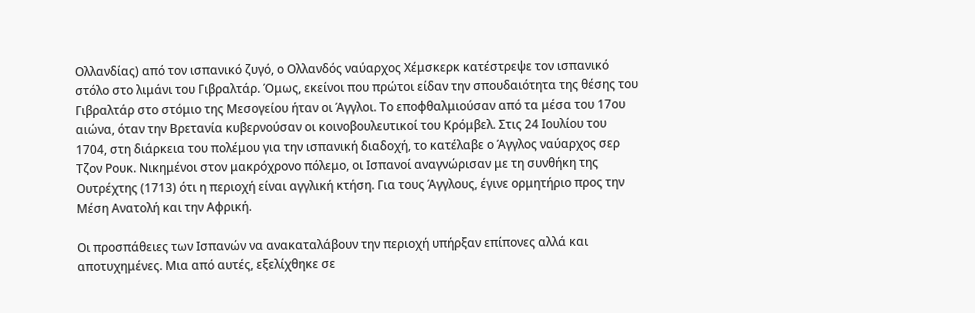Ολλανδίας) από τον ισπανικό ζυγό, ο Ολλανδός ναύαρχος Χέμσκερκ κατέστρεψε τον ισπανικό στόλο στο λιμάνι του Γιβραλτάρ. Όμως, εκείνοι που πρώτοι είδαν την σπουδαιότητα της θέσης του Γιβραλτάρ στο στόμιο της Μεσογείου ήταν οι Άγγλοι. Το εποφθαλμιούσαν από τα μέσα του 17ου αιώνα, όταν την Βρετανία κυβερνούσαν οι κοινοβουλευτικοί του Κρόμβελ. Στις 24 Ιουλίου του 1704, στη διάρκεια του πολέμου για την ισπανική διαδοχή, το κατέλαβε ο Άγγλος ναύαρχος σερ Τζον Ρουκ. Νικημένοι στον μακρόχρονο πόλεμο, οι Ισπανοί αναγνώρισαν με τη συνθήκη της Ουτρέχτης (1713) ότι η περιοχή είναι αγγλική κτήση. Για τους Άγγλους, έγινε ορμητήριο προς την Μέση Ανατολή και την Αφρική.

Οι προσπάθειες των Ισπανών να ανακαταλάβουν την περιοχή υπήρξαν επίπονες αλλά και αποτυχημένες. Μια από αυτές, εξελίχθηκε σε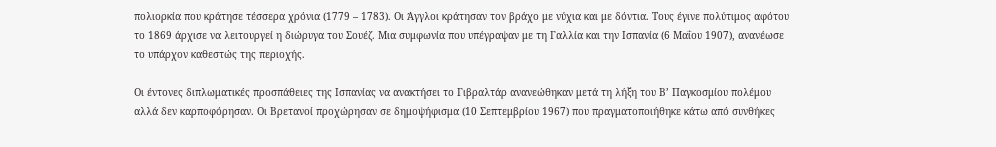πολιορκία που κράτησε τέσσερα χρόνια (1779 – 1783). Οι Άγγλοι κράτησαν τον βράχο με νύχια και με δόντια. Τους έγινε πολύτιμος αφότου το 1869 άρχισε να λειτουργεί η διώρυγα του Σουέζ. Μια συμφωνία που υπέγραψαν με τη Γαλλία και την Ισπανία (6 Μαΐου 1907), ανανέωσε το υπάρχον καθεστώς της περιοχής.

Οι έντονες διπλωματικές προσπάθειες της Ισπανίας να ανακτήσει το Γιβραλτάρ ανανεώθηκαν μετά τη λήξη του Β’ Παγκοσμίου πολέμου αλλά δεν καρποφόρησαν. Οι Βρετανοί προχώρησαν σε δημοψήφισμα (10 Σεπτεμβρίου 1967) που πραγματοποιήθηκε κάτω από συνθήκες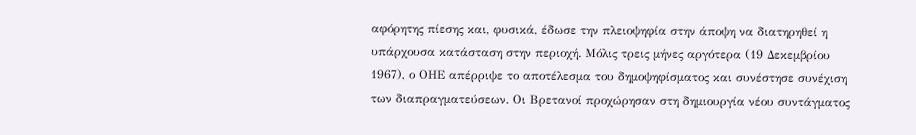αφόρητης πίεσης και, φυσικά, έδωσε την πλειοψηφία στην άποψη να διατηρηθεί η υπάρχουσα κατάσταση στην περιοχή. Μόλις τρεις μήνες αργότερα (19 Δεκεμβρίου 1967), ο ΟΗΕ απέρριψε το αποτέλεσμα του δημοψηφίσματος και συνέστησε συνέχιση των διαπραγματεύσεων. Οι Βρετανοί προχώρησαν στη δημιουργία νέου συντάγματος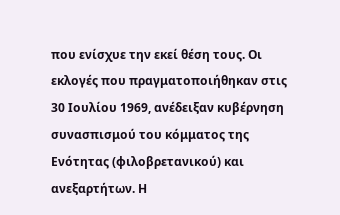που ενίσχυε την εκεί θέση τους. Οι εκλογές που πραγματοποιήθηκαν στις 30 Ιουλίου 1969, ανέδειξαν κυβέρνηση συνασπισμού του κόμματος της Ενότητας (φιλοβρετανικού) και ανεξαρτήτων. Η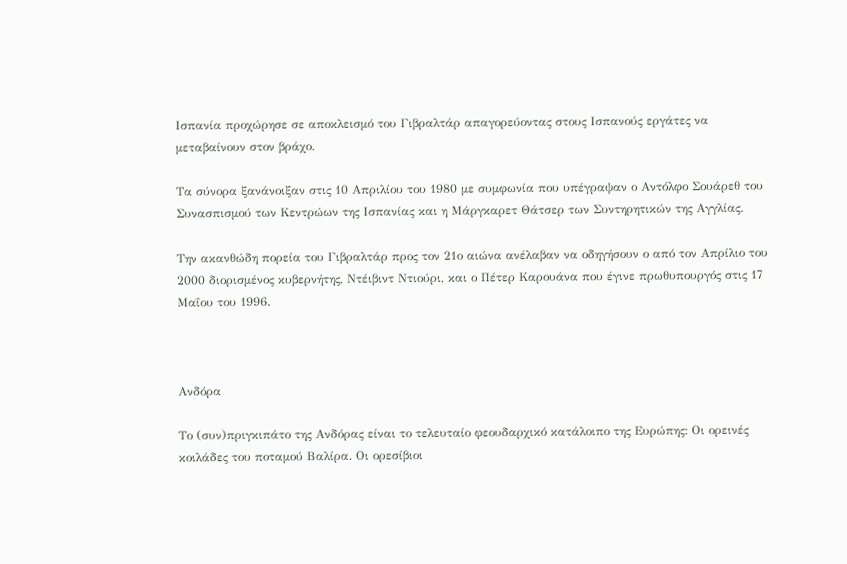Ισπανία προχώρησε σε αποκλεισμό του Γιβραλτάρ απαγορεύοντας στους Ισπανούς εργάτες να μεταβαίνουν στον βράχο.

Τα σύνορα ξανάνοιξαν στις 10 Απριλίου του 1980 με συμφωνία που υπέγραψαν ο Αντόλφο Σουάρεθ του Συνασπισμού των Κεντρώων της Ισπανίας και η Μάργκαρετ Θάτσερ των Συντηρητικών της Αγγλίας.

Την ακανθώδη πορεία του Γιβραλτάρ προς τον 21ο αιώνα ανέλαβαν να οδηγήσουν ο από τον Απρίλιο του 2000 διορισμένος κυβερνήτης, Ντέιβιντ Ντιούρι, και ο Πέτερ Καρουάνα που έγινε πρωθυπουργός στις 17 Μαΐου του 1996.



Ανδόρα

Το (συν)πριγκιπάτο της Ανδόρας είναι το τελευταίο φεουδαρχικό κατάλοιπο της Ευρώπης: Οι ορεινές κοιλάδες του ποταμού Βαλίρα. Οι ορεσίβιοι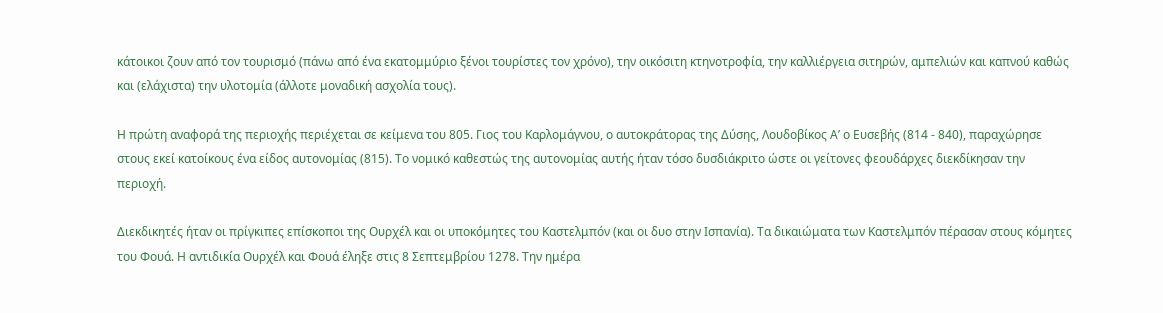κάτοικοι ζουν από τον τουρισμό (πάνω από ένα εκατομμύριο ξένοι τουρίστες τον χρόνο), την οικόσιτη κτηνοτροφία, την καλλιέργεια σιτηρών, αμπελιών και καπνού καθώς και (ελάχιστα) την υλοτομία (άλλοτε μοναδική ασχολία τους).

Η πρώτη αναφορά της περιοχής περιέχεται σε κείμενα του 805. Γιος του Καρλομάγνου, ο αυτοκράτορας της Δύσης, Λουδοβίκος Α’ ο Ευσεβής (814 - 840), παραχώρησε στους εκεί κατοίκους ένα είδος αυτονομίας (815). Το νομικό καθεστώς της αυτονομίας αυτής ήταν τόσο δυσδιάκριτο ώστε οι γείτονες φεουδάρχες διεκδίκησαν την περιοχή.

Διεκδικητές ήταν οι πρίγκιπες επίσκοποι της Ουρχέλ και οι υποκόμητες του Καστελμπόν (και οι δυο στην Ισπανία). Τα δικαιώματα των Καστελμπόν πέρασαν στους κόμητες του Φουά. Η αντιδικία Ουρχέλ και Φουά έληξε στις 8 Σεπτεμβρίου 1278. Την ημέρα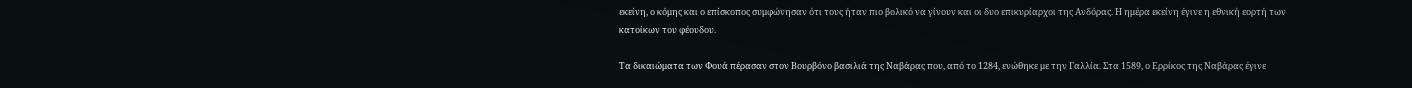εκείνη, ο κόμης και ο επίσκοπος συμφώνησαν ότι τους ήταν πιο βολικό να γίνουν και οι δυο επικυρίαρχοι της Ανδόρας. Η ημέρα εκείνη έγινε η εθνική εορτή των κατοίκων του φέουδου.

Τα δικαιώματα των Φουά πέρασαν στον Βουρβόνο βασιλιά της Ναβάρας που, από το 1284, ενώθηκε με την Γαλλία. Στα 1589, ο Ερρίκος της Ναβάρας έγινε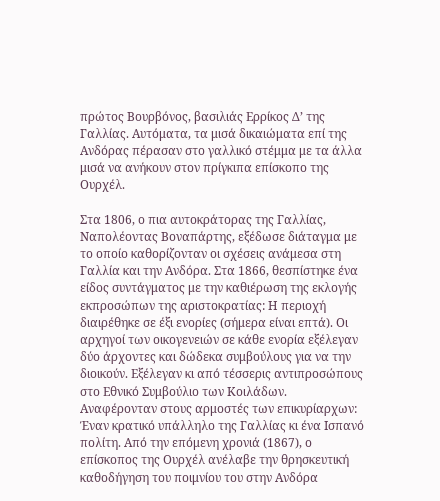πρώτος Βουρβόνος, βασιλιάς Ερρίκος Δ’ της Γαλλίας. Αυτόματα, τα μισά δικαιώματα επί της Ανδόρας πέρασαν στο γαλλικό στέμμα με τα άλλα μισά να ανήκουν στον πρίγκιπα επίσκοπο της Ουρχέλ.

Στα 1806, ο πια αυτοκράτορας της Γαλλίας, Ναπολέοντας Βοναπάρτης, εξέδωσε διάταγμα με το οποίο καθορίζονταν οι σχέσεις ανάμεσα στη Γαλλία και την Ανδόρα. Στα 1866, θεσπίστηκε ένα είδος συντάγματος με την καθιέρωση της εκλογής εκπροσώπων της αριστοκρατίας: Η περιοχή διαιρέθηκε σε έξι ενορίες (σήμερα είναι επτά). Οι αρχηγοί των οικογενειών σε κάθε ενορία εξέλεγαν δύο άρχοντες και δώδεκα συμβούλους για να την διοικούν. Εξέλεγαν κι από τέσσερις αντιπροσώπους στο Εθνικό Συμβούλιο των Κοιλάδων. Αναφέρονταν στους αρμοστές των επικυρίαρχων: Έναν κρατικό υπάλληλο της Γαλλίας κι ένα Ισπανό πολίτη. Από την επόμενη χρονιά (1867), ο επίσκοπος της Ουρχέλ ανέλαβε την θρησκευτική καθοδήγηση του ποιμνίου του στην Ανδόρα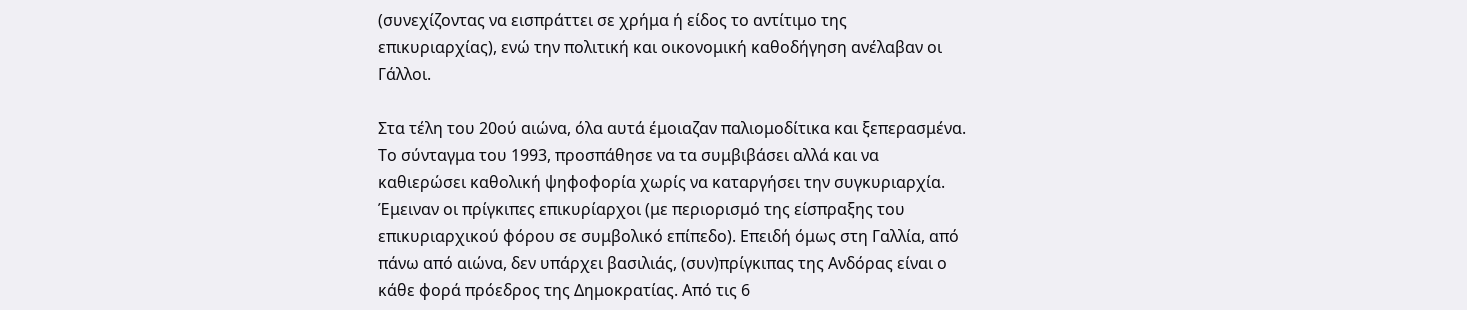(συνεχίζοντας να εισπράττει σε χρήμα ή είδος το αντίτιμο της επικυριαρχίας), ενώ την πολιτική και οικονομική καθοδήγηση ανέλαβαν οι Γάλλοι.

Στα τέλη του 20ού αιώνα, όλα αυτά έμοιαζαν παλιομοδίτικα και ξεπερασμένα. Το σύνταγμα του 1993, προσπάθησε να τα συμβιβάσει αλλά και να καθιερώσει καθολική ψηφοφορία χωρίς να καταργήσει την συγκυριαρχία. Έμειναν οι πρίγκιπες επικυρίαρχοι (με περιορισμό της είσπραξης του επικυριαρχικού φόρου σε συμβολικό επίπεδο). Επειδή όμως στη Γαλλία, από πάνω από αιώνα, δεν υπάρχει βασιλιάς, (συν)πρίγκιπας της Ανδόρας είναι ο κάθε φορά πρόεδρος της Δημοκρατίας. Από τις 6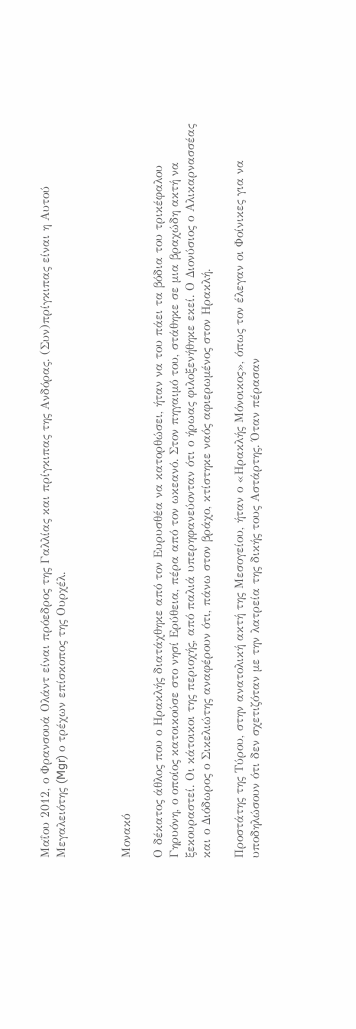Μαΐου 2012, ο Φρανσουά Ολάντ είναι πρόεδρος της Γαλλίας και πρίγκιπας της Ανδόρας. (Συν)πρίγκιπας είναι η Αυτού Μεγαλειότης (Mgr) ο τρέχων επίσκοπος της Ουρχέλ.



Μονακό

Ο δέκατος άθλος που ο Ηρακλής διατάχθηκε από τον Ευρυσθέα να κατορθώσει, ήταν να του πάει τα βόδια του τρικέφαλου Γηρυόνη, ο οποίος κατοικούσε στο νησί Ερύθεια, πέρα από τον ωκεανό. Στον πηγαιμό του, στάθηκε σε μια βραχώδη ακτή να ξεκουραστεί. Οι κάτοικοι της περιοχής, από παλιά υπερηφανεύονταν ότι ο ήρωας φιλοξενήθηκε εκεί. Ο Διονύσιος ο Αλικαρνασσέας και ο Διόδωρος ο Σικελιώτης αναφέρουν ότι, πάνω στον βράχο, κτίστηκε ναός αφιερωμένος στον Ηρακλή.

Προστάτης της Τύρου, στην ανατολική ακτή της Μεσογείου, ήταν ο «Ηρακλής Μόνοικος», όπως τον έλεγαν οι Φοίνικες για να υποδηλώσουν ότι δεν σχετιζόταν με την λατρεία της δικής τους Αστάρτης. Όταν πέρασαν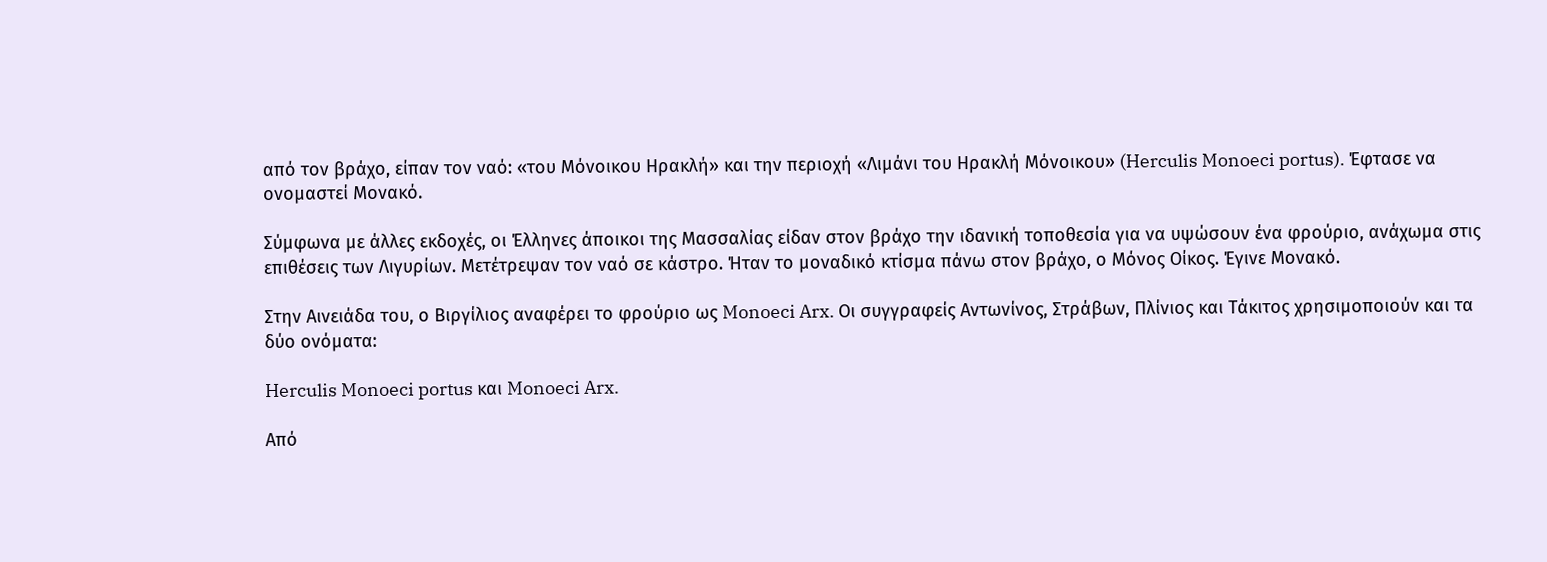από τον βράχο, είπαν τον ναό: «του Μόνοικου Ηρακλή» και την περιοχή «Λιμάνι του Ηρακλή Μόνοικου» (Herculis Monoeci portus). Έφτασε να ονομαστεί Μονακό.

Σύμφωνα με άλλες εκδοχές, οι Έλληνες άποικοι της Μασσαλίας είδαν στον βράχο την ιδανική τοποθεσία για να υψώσουν ένα φρούριο, ανάχωμα στις επιθέσεις των Λιγυρίων. Μετέτρεψαν τον ναό σε κάστρο. Ήταν το μοναδικό κτίσμα πάνω στον βράχο, ο Μόνος Οίκος. Έγινε Μονακό.

Στην Αινειάδα του, ο Βιργίλιος αναφέρει το φρούριο ως Monoeci Arx. Οι συγγραφείς Αντωνίνος, Στράβων, Πλίνιος και Τάκιτος χρησιμοποιούν και τα δύο ονόματα:

Herculis Monoeci portus και Monoeci Arx.

Από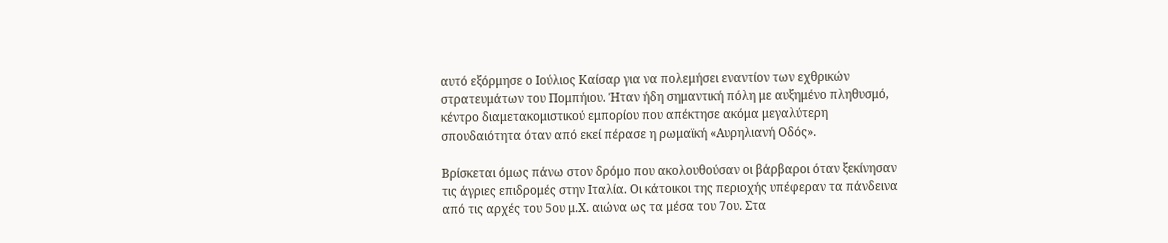αυτό εξόρμησε ο Ιούλιος Καίσαρ για να πολεμήσει εναντίον των εχθρικών στρατευμάτων του Πομπήιου. Ήταν ήδη σημαντική πόλη με αυξημένο πληθυσμό, κέντρο διαμετακομιστικού εμπορίου που απέκτησε ακόμα μεγαλύτερη σπουδαιότητα όταν από εκεί πέρασε η ρωμαϊκή «Αυρηλιανή Οδός».

Βρίσκεται όμως πάνω στον δρόμο που ακολουθούσαν οι βάρβαροι όταν ξεκίνησαν τις άγριες επιδρομές στην Ιταλία. Οι κάτοικοι της περιοχής υπέφεραν τα πάνδεινα από τις αρχές του 5ου μ.Χ. αιώνα ως τα μέσα του 7ου. Στα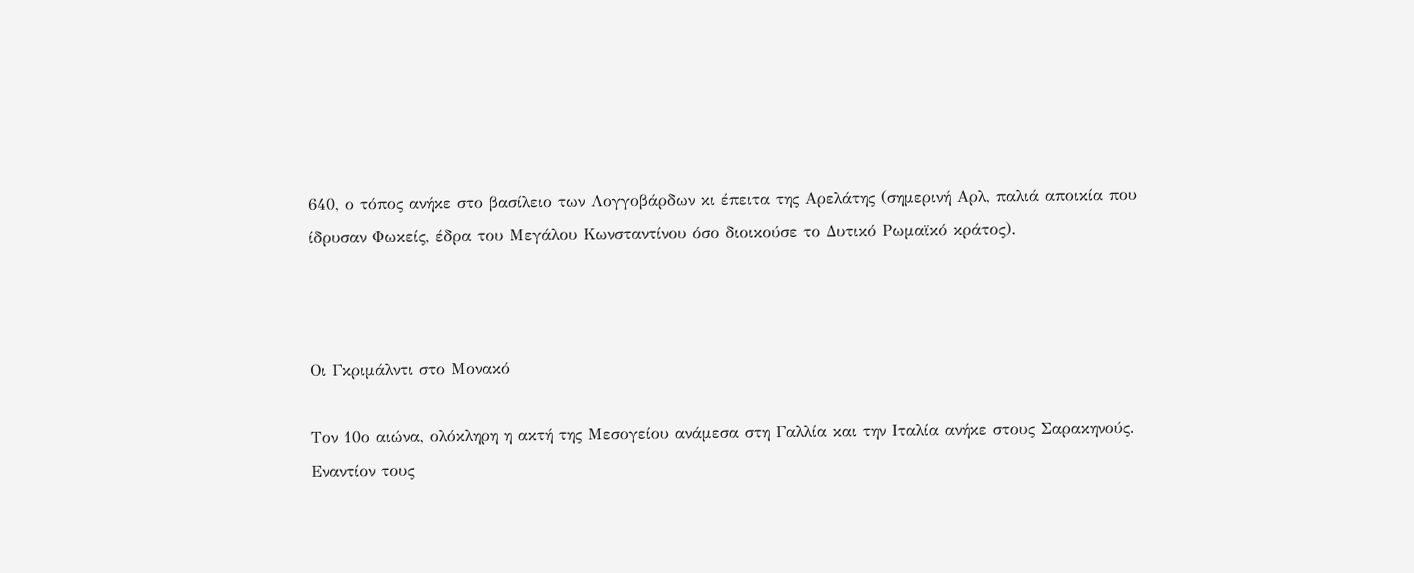640, ο τόπος ανήκε στο βασίλειο των Λογγοβάρδων κι έπειτα της Αρελάτης (σημερινή Αρλ, παλιά αποικία που ίδρυσαν Φωκείς, έδρα του Μεγάλου Κωνσταντίνου όσο διοικούσε το Δυτικό Ρωμαϊκό κράτος).



Οι Γκριμάλντι στο Μονακό

Τον 10ο αιώνα, ολόκληρη η ακτή της Μεσογείου ανάμεσα στη Γαλλία και την Ιταλία ανήκε στους Σαρακηνούς. Εναντίον τους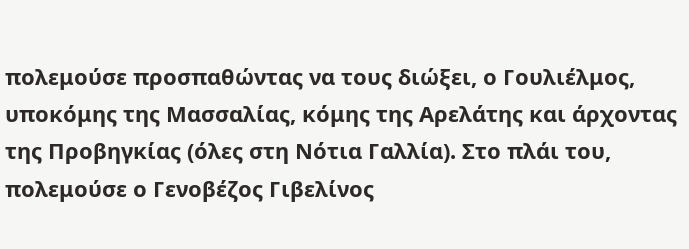πολεμούσε προσπαθώντας να τους διώξει, ο Γουλιέλμος, υποκόμης της Μασσαλίας, κόμης της Αρελάτης και άρχοντας της Προβηγκίας (όλες στη Νότια Γαλλία). Στο πλάι του, πολεμούσε ο Γενοβέζος Γιβελίνος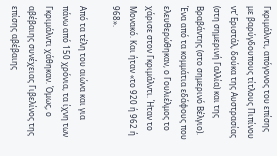Γκριμάλντι, απόγονος του επίσης με βαρύγδουπους τίτλους Πιπίνου ντ’ Εριστάλ, δούκα της Αυστρασίας (στη σημερινή Γαλλία) και της Βραβάντης (στο σημερινό Βέλγιο). Ένα από τα κομμάτια εδάφους που ελευθερώθηκαν, ο Γουλιέλμος το χάρισε στον Γκριμάλντι. Ήταν το Μονακό. Και ήταν «το 920 ή 962 ή 968».

Από τα τέλη του αιώνα και για πάνω από 150 χρόνια, τα ίχνη των Γκριμάλντι χάθηκαν. Όμως, ο αβέβαιης συνέχειας Γιβελίνος της επίσης αβέβαιης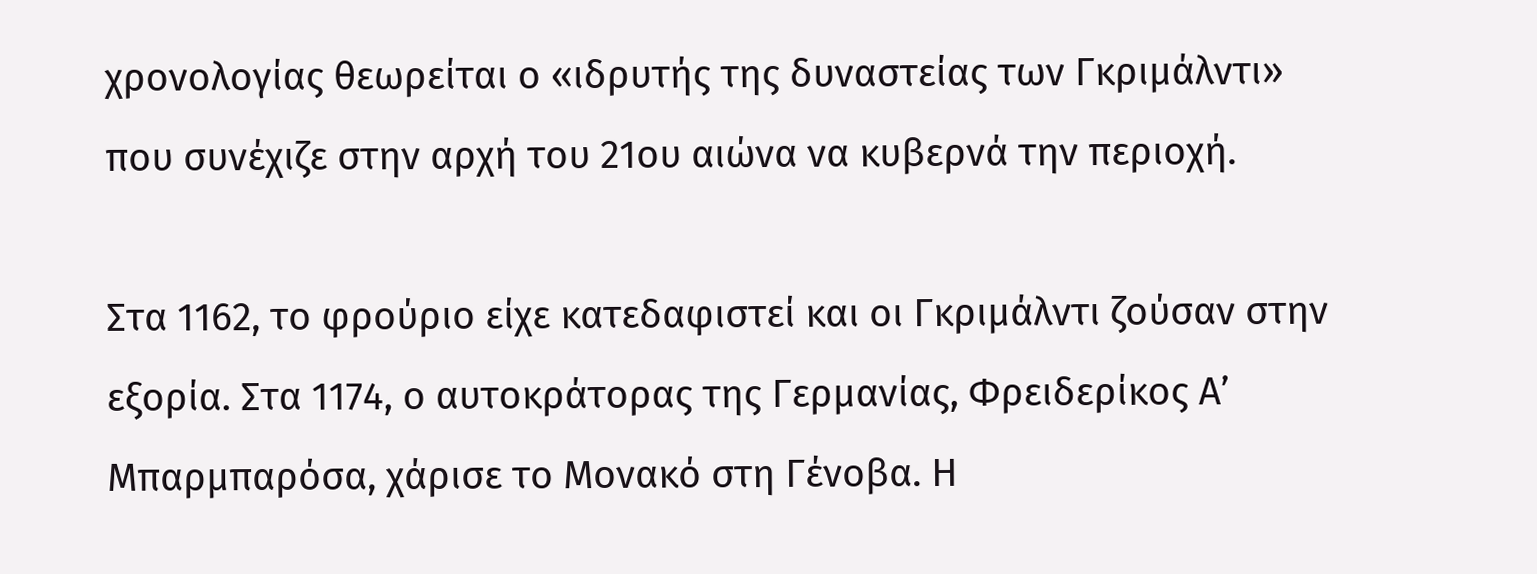χρονολογίας θεωρείται ο «ιδρυτής της δυναστείας των Γκριμάλντι» που συνέχιζε στην αρχή του 21ου αιώνα να κυβερνά την περιοχή.

Στα 1162, το φρούριο είχε κατεδαφιστεί και οι Γκριμάλντι ζούσαν στην εξορία. Στα 1174, ο αυτοκράτορας της Γερμανίας, Φρειδερίκος Α’ Μπαρμπαρόσα, χάρισε το Μονακό στη Γένοβα. Η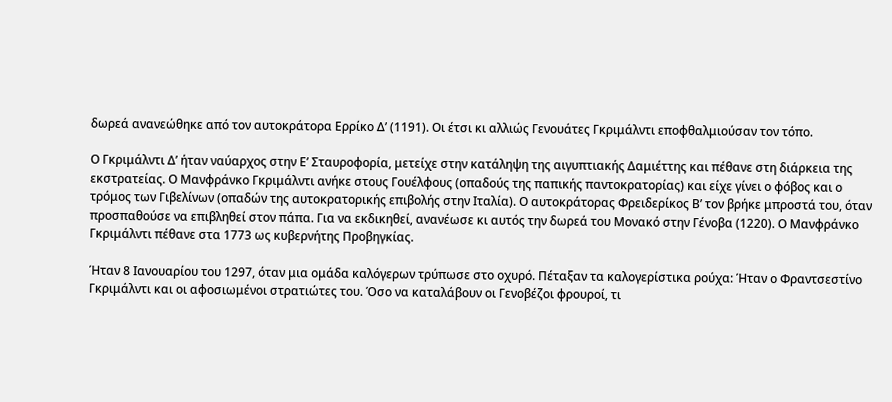δωρεά ανανεώθηκε από τον αυτοκράτορα Ερρίκο Δ’ (1191). Οι έτσι κι αλλιώς Γενουάτες Γκριμάλντι εποφθαλμιούσαν τον τόπο.

Ο Γκριμάλντι Δ’ ήταν ναύαρχος στην Ε’ Σταυροφορία, μετείχε στην κατάληψη της αιγυπτιακής Δαμιέττης και πέθανε στη διάρκεια της εκστρατείας. Ο Μανφράνκο Γκριμάλντι ανήκε στους Γουέλφους (οπαδούς της παπικής παντοκρατορίας) και είχε γίνει ο φόβος και ο τρόμος των Γιβελίνων (οπαδών της αυτοκρατορικής επιβολής στην Ιταλία). Ο αυτοκράτορας Φρειδερίκος Β’ τον βρήκε μπροστά του, όταν προσπαθούσε να επιβληθεί στον πάπα. Για να εκδικηθεί, ανανέωσε κι αυτός την δωρεά του Μονακό στην Γένοβα (1220). Ο Μανφράνκο Γκριμάλντι πέθανε στα 1773 ως κυβερνήτης Προβηγκίας.

Ήταν 8 Ιανουαρίου του 1297, όταν μια ομάδα καλόγερων τρύπωσε στο οχυρό. Πέταξαν τα καλογερίστικα ρούχα: Ήταν ο Φραντσεστίνο Γκριμάλντι και οι αφοσιωμένοι στρατιώτες του. Όσο να καταλάβουν οι Γενοβέζοι φρουροί, τι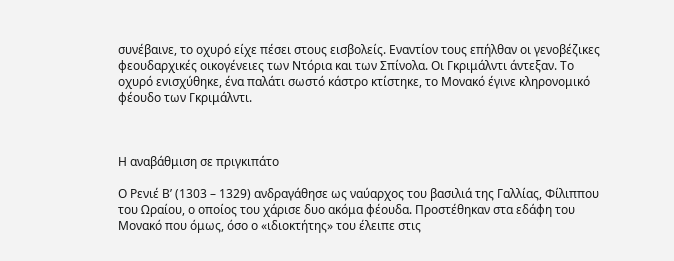συνέβαινε, το οχυρό είχε πέσει στους εισβολείς. Εναντίον τους επήλθαν οι γενοβέζικες φεουδαρχικές οικογένειες των Ντόρια και των Σπίνολα. Οι Γκριμάλντι άντεξαν. Το οχυρό ενισχύθηκε, ένα παλάτι σωστό κάστρο κτίστηκε, το Μονακό έγινε κληρονομικό φέουδο των Γκριμάλντι.



Η αναβάθμιση σε πριγκιπάτο

Ο Ρενιέ Β’ (1303 – 1329) ανδραγάθησε ως ναύαρχος του βασιλιά της Γαλλίας, Φίλιππου του Ωραίου, ο οποίος του χάρισε δυο ακόμα φέουδα. Προστέθηκαν στα εδάφη του Μονακό που όμως, όσο ο «ιδιοκτήτης» του έλειπε στις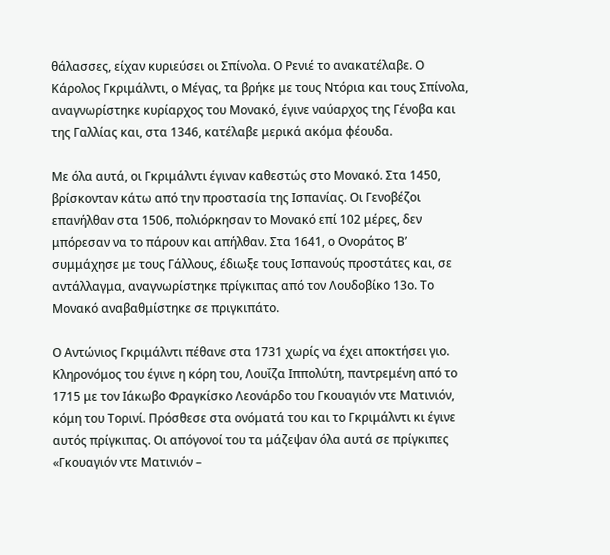θάλασσες, είχαν κυριεύσει οι Σπίνολα. Ο Ρενιέ το ανακατέλαβε. Ο Κάρολος Γκριμάλντι, ο Μέγας, τα βρήκε με τους Ντόρια και τους Σπίνολα, αναγνωρίστηκε κυρίαρχος του Μονακό, έγινε ναύαρχος της Γένοβα και της Γαλλίας και, στα 1346, κατέλαβε μερικά ακόμα φέουδα.

Με όλα αυτά, οι Γκριμάλντι έγιναν καθεστώς στο Μονακό. Στα 1450, βρίσκονταν κάτω από την προστασία της Ισπανίας. Οι Γενοβέζοι επανήλθαν στα 1506, πολιόρκησαν το Μονακό επί 102 μέρες, δεν μπόρεσαν να το πάρουν και απήλθαν. Στα 1641, ο Ονοράτος Β’ συμμάχησε με τους Γάλλους, έδιωξε τους Ισπανούς προστάτες και, σε αντάλλαγμα, αναγνωρίστηκε πρίγκιπας από τον Λουδοβίκο 13ο. Το Μονακό αναβαθμίστηκε σε πριγκιπάτο.

Ο Αντώνιος Γκριμάλντι πέθανε στα 1731 χωρίς να έχει αποκτήσει γιο. Κληρονόμος του έγινε η κόρη του, Λουΐζα Ιππολύτη, παντρεμένη από το 1715 με τον Ιάκωβο Φραγκίσκο Λεονάρδο του Γκουαγιόν ντε Ματινιόν, κόμη του Τορινί. Πρόσθεσε στα ονόματά του και το Γκριμάλντι κι έγινε αυτός πρίγκιπας. Οι απόγονοί του τα μάζεψαν όλα αυτά σε πρίγκιπες «Γκουαγιόν ντε Ματινιόν –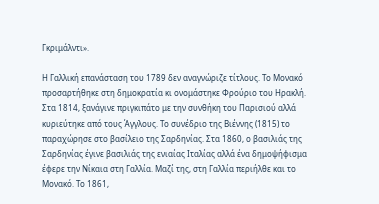Γκριμάλντι».

Η Γαλλική επανάσταση του 1789 δεν αναγνώριζε τίτλους. Το Μονακό προσαρτήθηκε στη δημοκρατία κι ονομάστηκε Φρούριο του Ηρακλή. Στα 1814, ξανάγινε πριγκιπάτο με την συνθήκη του Παρισιού αλλά κυριεύτηκε από τους Άγγλους. Το συνέδριο της Βιέννης (1815) το παραχώρησε στο βασίλειο της Σαρδηνίας. Στα 1860, ο βασιλιάς της Σαρδηνίας έγινε βασιλιάς της ενιαίας Ιταλίας αλλά ένα δημοψήφισμα έφερε την Νίκαια στη Γαλλία. Μαζί της, στη Γαλλία περιήλθε και το Μονακό. Το 1861,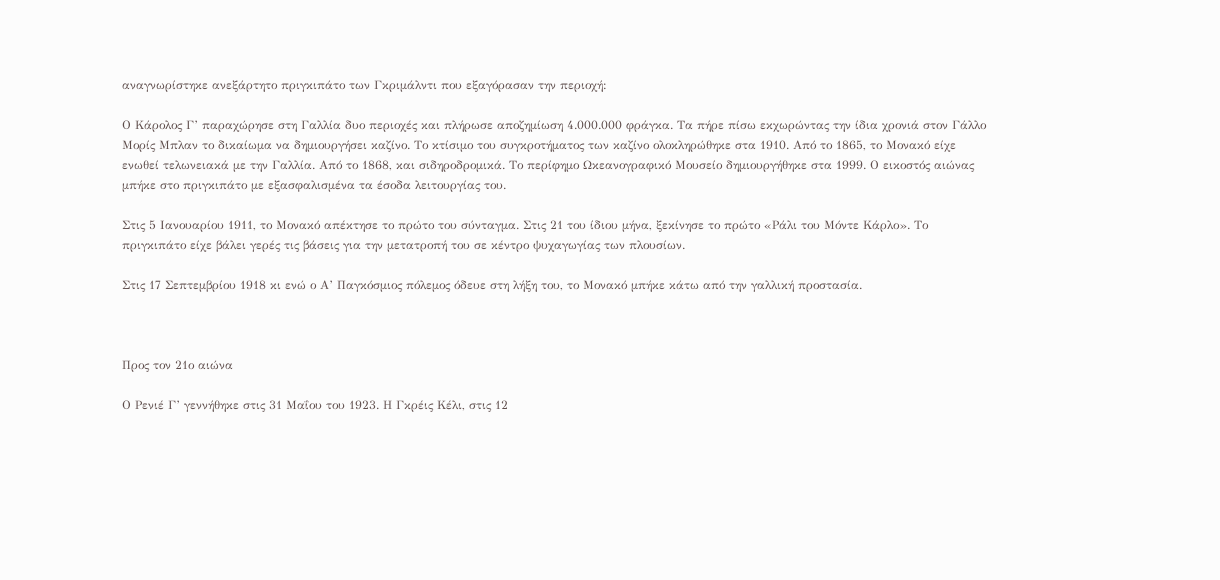αναγνωρίστηκε ανεξάρτητο πριγκιπάτο των Γκριμάλντι που εξαγόρασαν την περιοχή:

Ο Κάρολος Γ’ παραχώρησε στη Γαλλία δυο περιοχές και πλήρωσε αποζημίωση 4.000.000 φράγκα. Τα πήρε πίσω εκχωρώντας την ίδια χρονιά στον Γάλλο Μορίς Μπλαν το δικαίωμα να δημιουργήσει καζίνο. Το κτίσιμο του συγκροτήματος των καζίνο ολοκληρώθηκε στα 1910. Από το 1865, το Μονακό είχε ενωθεί τελωνειακά με την Γαλλία. Από το 1868, και σιδηροδρομικά. Το περίφημο Ωκεανογραφικό Μουσείο δημιουργήθηκε στα 1999. Ο εικοστός αιώνας μπήκε στο πριγκιπάτο με εξασφαλισμένα τα έσοδα λειτουργίας του.

Στις 5 Ιανουαρίου 1911, το Μονακό απέκτησε το πρώτο του σύνταγμα. Στις 21 του ίδιου μήνα, ξεκίνησε το πρώτο «Ράλι του Μόντε Κάρλο». Το πριγκιπάτο είχε βάλει γερές τις βάσεις για την μετατροπή του σε κέντρο ψυχαγωγίας των πλουσίων.

Στις 17 Σεπτεμβρίου 1918 κι ενώ ο Α’ Παγκόσμιος πόλεμος όδευε στη λήξη του, το Μονακό μπήκε κάτω από την γαλλική προστασία.



Προς τον 21ο αιώνα

Ο Ρενιέ Γ’ γεννήθηκε στις 31 Μαΐου του 1923. Η Γκρέις Κέλι, στις 12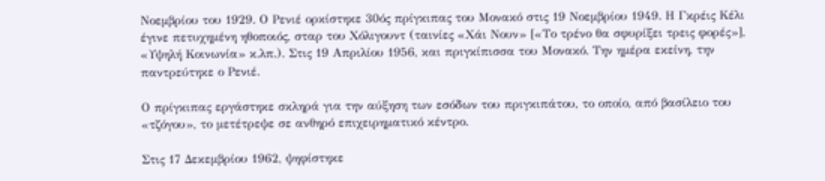Νοεμβρίου του 1929. Ο Ρενιέ ορκίστηκε 30ός πρίγκιπας του Μονακό στις 19 Νοεμβρίου 1949. Η Γκρέις Κέλι έγινε πετυχημένη ηθοποιός, σταρ του Χόλιγουντ (ταινίες «Χάι Νουν» [«Το τρένο θα σφυρίξει τρεις φορές»], «Υψηλή Κοινωνία» κ.λπ.). Στις 19 Απριλίου 1956, και πριγκίπισσα του Μονακό. Την ημέρα εκείνη, την παντρεύτηκε ο Ρενιέ.

Ο πρίγκιπας εργάστηκε σκληρά για την αύξηση των εσόδων του πριγκιπάτου, το οποίο, από βασίλειο του «τζόγου», το μετέτρεψε σε ανθηρό επιχειρηματικό κέντρο.

Στις 17 Δεκεμβρίου 1962, ψηφίστηκε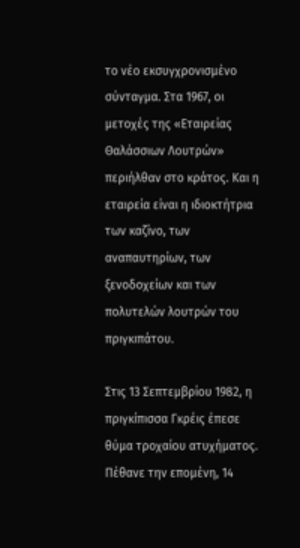το νέο εκσυγχρονισμένο σύνταγμα. Στα 1967, οι μετοχές της «Εταιρείας Θαλάσσιων Λουτρών» περιήλθαν στο κράτος. Και η εταιρεία είναι η ιδιοκτήτρια των καζίνο, των αναπαυτηρίων, των ξενοδοχείων και των πολυτελών λουτρών του πριγκιπάτου.

Στις 13 Σεπτεμβρίου 1982, η πριγκίπισσα Γκρέις έπεσε θύμα τροχαίου ατυχήματος. Πέθανε την επομένη, 14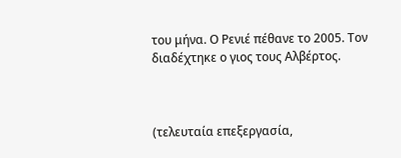του μήνα. Ο Ρενιέ πέθανε το 2005. Τον διαδέχτηκε ο γιος τους Αλβέρτος.



(τελευταία επεξεργασία,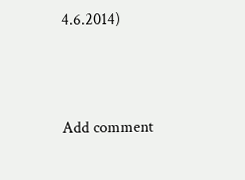4.6.2014)



Add comment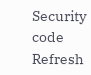Security code
Refresh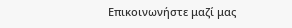Επικοινωνήστε μαζί μας